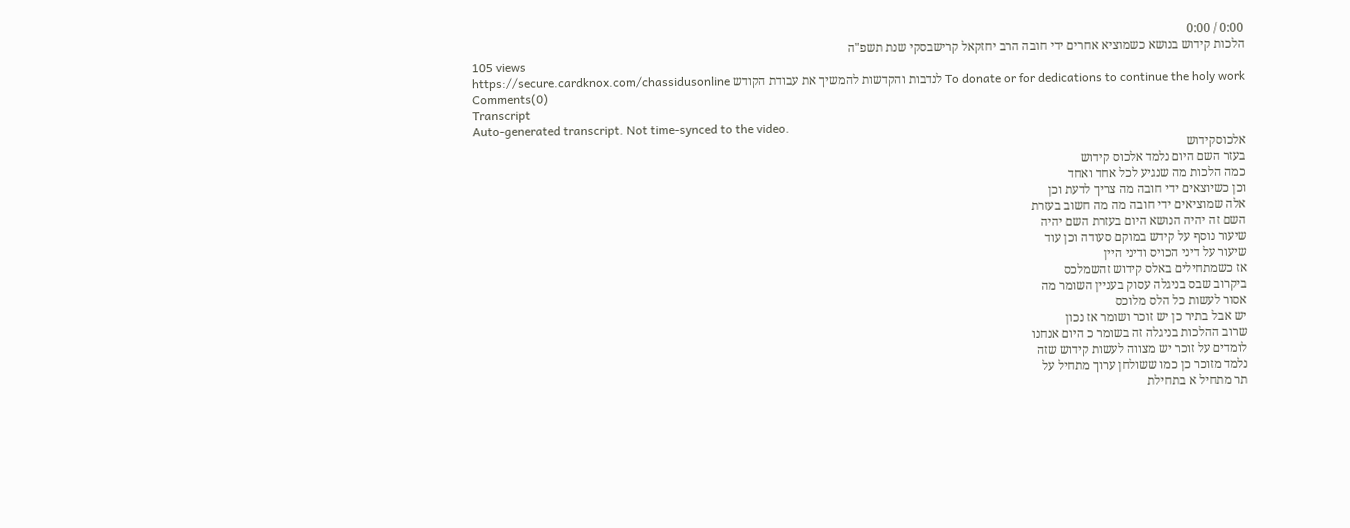0:00 / 0:00
הלכות קידוש בנושא כשמוציא אחרים ידי חובה הרב יחזקאל קרישבסקי שנת תשפ"ה
105 views
To donate or for dedications to continue the holy work לנדבות והקדשות להמשיך את עבודת הקודש https://secure.cardknox.com/chassidusonline
Comments(0)
Transcript
Auto-generated transcript. Not time-synced to the video.
אלכוסקידוש
בעזר השם היום נלמד אלכוס קידוש
כמה הלכות מה שנגיע לכל אחד ואחד
וכן כשיוצאים ידי חובה מה צריך לדעת וכן
אלה שמוציאים ידי חובה מה מה חשוב בעזרת
השם זה יהיה הנושא היום בעזרת השם יהיה
שיעור נוסף על קידש במוקם סעודה וכן עוד
שיעור על דיני הכויס ודיני היין
אז כשמתחילים באלס קידוש זהשמלכס
ביקרוב שבס בניגלה עסוק בעניין השומר מה
אסור לעשות כל הלס מלוכס
יש אבל בתיר כן יש זוכר ושומר אז נכון
שרוב ההלכות בניגלה זה בשומר כ היום אנחנו
לומדים על זוכר יש מצווה לעשות קידוש שזה
נלמד מזוכר כן כמו ששולחן ערוך מתחיל על
תר מתחיל א בתחילת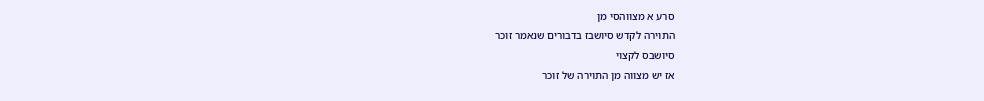סרע א מצווהסי מן
התוירה לקדש סיושבז בדבורים שנאמר זוכר
סיושבס לקצוי
אז יש מצווה מן התוירה של זוכר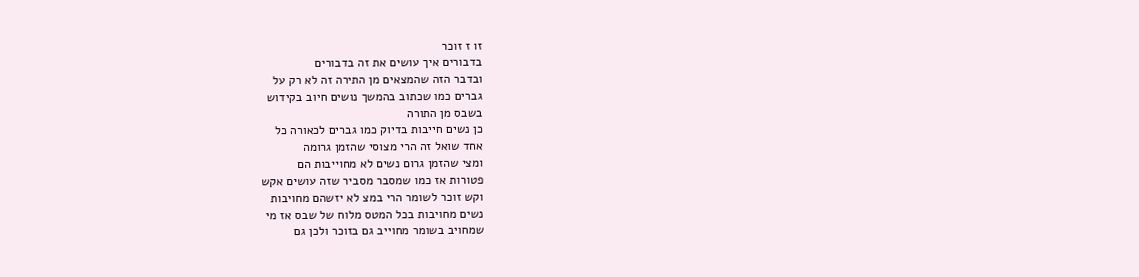זו ז זוכר
בדבורים איך עושים את זה בדבורים
ובדבר הזה שהמצאים מן התירה זה לא רק על
גברים כמו שכתוב בהמשך נושים חיוב בקידוש
בשבס מן התורה
כן נשים חייבות בדיוק כמו גברים לכאורה כל
אחד שואל זה הרי מצוסי שהזמן גרומה
ומצי שהזמן גרום נשים לא מחוייבות הם
פטורות אז כמו שמסבר מסביר שזה עושים אקש
וקש זוכר לשומר הרי במצ לא יזשהם מחויבות
נשים מחויבות בכל המטס מלוח של שבס אז מי
שמחויב בשומר מחוייב גם בזוכר ולכן גם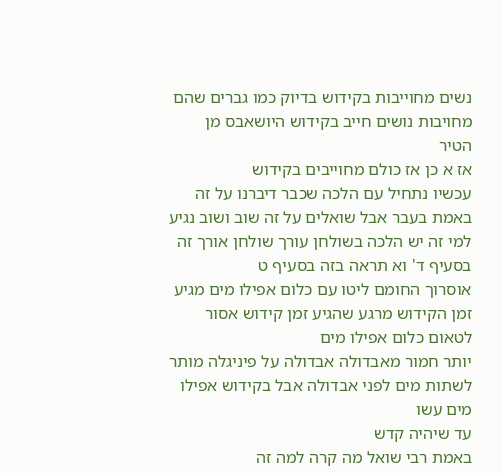נשים מחוייבות בקידוש בדיוק כמו גברים שהם
מחויבות נושים חייב בקידוש היושאבס מן
הטיר
אז א כן אז כולם מחוייבים בקידוש
עכשיו נתחיל עם הלכה שכבר דיברנו על זה
באמת בעבר אבל שואלים על זה שוב ושוב נגיע
למי זה יש הלכה בשולחן עורך שולחן אורך זה
בסעיף ד' וא תראה בזה בסעיף ט
אוסרוך החומם ליטו עם כלום אפילו מים מגיע
זמן הקידוש מרגע שהגיע זמן קידוש אסור
לטאום כלום אפילו מים
יותר חמור מאבדולה אבדולה על פיניגלה מותר
לשתות מים לפני אבדולה אבל בקידוש אפילו
מים עשו
עד שיהיה קדש
באמת רבי שואל מה קרה למה זה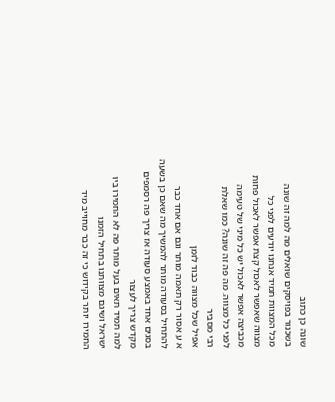שונה כן כתוב
בשכנור בפויסקים שואלים מה למה זה שונה
מכל המצוות תמיד אנחנו יודעים לפני כל
מצווה שאפשר לאכול קצת אפשר לאכול פחות
מכביצה אפשר לאכול יש כל מיני של טעימה
לפני כל מצווה. מה פה זה שונה? כמו שאלת
רבי מסביר
אפיל שכל מצווה כבוד לזמן
א ע אסור רק תאמה מותר וגם אם אחד כבר
להתחיל בסעודה מותר להמשיך מה שאם כן בשעה
בסגים אחד באמצע סעודה אז צריך פה רסמפים
מקדש צריך לעצור
למה תמיד תאים בעל מותר פה לא החמירו ביו
ישראל ושיגם מצוותנו בתחיל הזמנו
החמירו יותר בקידוש כי זה כבר מחוייב מיד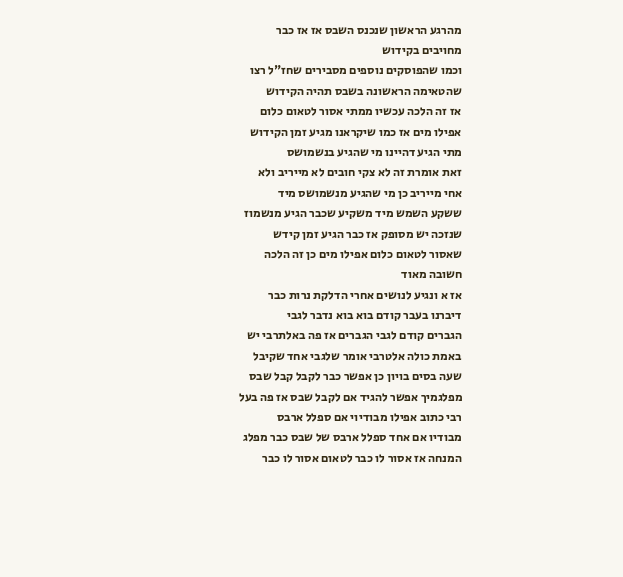מהרגע הראשון שנכנס השבס אז אז כבר
מחויבים בקידוש
וכמו שהפוסקים נוספים מסבירים שחז"ל רצו
שהטאימה הראשונה בשבס תהיה הקידוש
אז זה הלכה עכשיו ממתי אסור לטאום כלום
אפילו מים אז כמו שיקראנו מגיע זמן הקידוש
מתי הגיע דהיינו מי שהגיע בנשמושס
זאת אומרת זה לא צקי חובים לא מייריב ולא
אחי מייריב כן מי שהגיע מנשמושס מיד
ששקע השמש מיד משקיע שכבר הגיע מנשמוז
שנזכה יש מסופק אז כבר הגיע זמן קידש
שאסור לטאום כלום אפילו מים כן זה הלכה
חשובה מאוד
אז א ונגיע לנושים אחרי הדלקת נרות כבר
דיברנו בעבר קודם בוא בוא נדבר לגבי
הגברים קודם לגבי הגברים אז פה באלתרבי יש
באמת כולה אלטרבי אומר שלגבי אחד שקיבל
שעה בסים בויון כן אפשר כבר לקבל קבל שבס
מפלגמיך אפשר להגיד אם לקבל שבס אז פה בעל
רבי כתוב אפילו מבודיוי אם ספלל ארבס
מבודיו אם אחד ספלל ארבס של שבס כבר מפלג
המנחה אז אסור לו כבר לטאום אסור לו כבר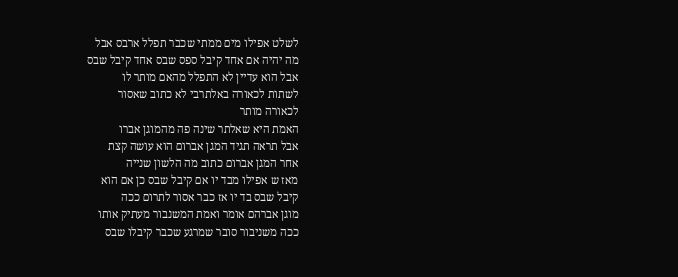לשלט אפילו מים ממתי שכבר תפלל ארבס אבל
מה יהיה אם אחד קיבל ספס שבס אחד קיבל שבס
אבל הוא עדיין לא התפלל מהאם מותר לו
לשתות לכאורה באלתרבי לא כתוב שאסור
לכאורה מותר
האמת היא שאלתר שינה פה מהמוגן אברו
אבל תראה תגיד המגן אברום הוא עושה קצת
אחר המגן אברום כתוב מה הלשון שנייה
מאז ש אפילו מבד יו אם קיבל שבס כן אם הוא
קיבל שבס בד יו אז כבר אסור לתרום ככה
מוגן אברהם אומר ואמת המשנבור מעתיק אותו
ככה משניבור סובר שמרגע שכבר קיבלו שבס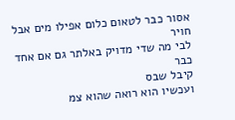אסור כבר לטאום כלום אפילו מים אבל חויר
לבי מה שדי מדויק באלתר גם אם אחד כבר
קיבל שבס
ועכשיו הוא רואה שהוא צמ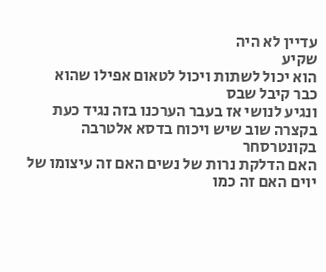עדיין לא היה
שקיע
הוא יכול לשתות ויכול לטאום אפילו שהוא
כבר קיבל שבס
ונגיע לנושי אז בעבר הערכנו בזה נגיד כעת
בקצרה שוב שיש ויכוח בדסא אלטרבה
בקונטרסחר
האם הדלקת נרות של נשים האם זה עיצומו של
יוים האם זה כמו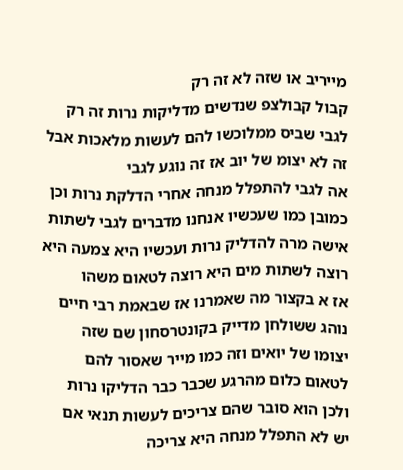מייריב או שזה לא זה רק
קבול קבולצפ שנדשים מדליקות נרות זה רק
לגבי שביס ממלוכשו להם לעשות מלאכות אבל
זה לא יצומ של יוב אז זה נוגע לגבי
אה לגבי להתפלל מנחה אחרי הדלקת נרות וכן
כמובן כמו שעכשיו אנחנו מדברים לגבי לשתות
אישה מרה להדליק נרות ועכשיו היא צמעה היא
רוצה לשתות מים היא רוצה לטאום משהו
אז א בקצור מה שאמרנו אז שבאמת רבי חיים
נוהג ששולחן מדייק בקונטרסחון שם שזה
יצומו של יואים וזה כמו מייר שאסור להם
לטאום כלום מהרגע שכבר כבר הדליקו נרות
ולכן הוא סובר שהם צריכים לעשות תנאי אם
יש לא התפלל מנחה היא צריכה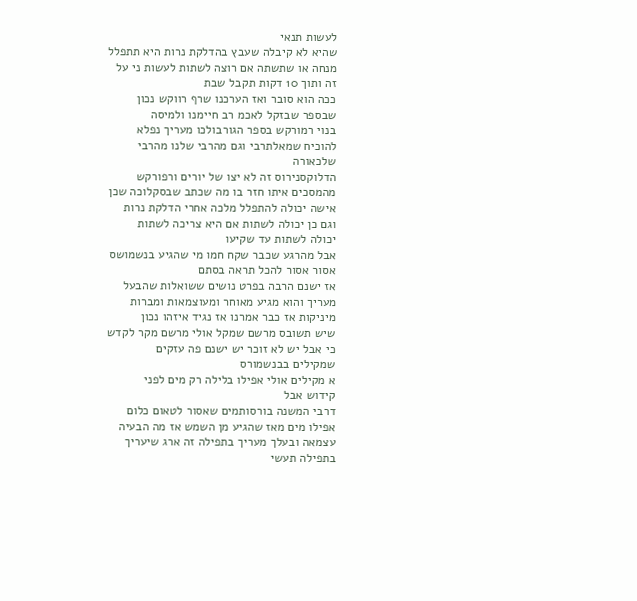לעשות תנאי
שהיא לא קיבלה שעבץ בהדלקת נרות היא תתפלל
מנחה או שתשתה אם רוצה לשתות לעשות ני על
זה ותוך 10 דקות תקבל שבת
ככה הוא סובר ואז הערכנו שרף רווקש נכון
שבספר שבזקל לאכמ רב חיימנו ולמיסה
בנוי רמורקש בספר הגורבולכו מעריך נפלא
להוכיח שמאלתרבי וגם מהרבי שלנו מהרבי
שלכאורה
הדלוקסנירוס זה לא יצו של יורים ורפורקש
מהמסכים איתו חזר בו מה שכתב שבסקלוכה שכן
אישה יכולה להתפלל מלכה אחרי הדלקת נרות
וגם כן יכולה לשתות אם היא צריכה לשתות
יכולה לשתות עד שקיעו
אבל מהרגע שכבר שקח חמו מי שהגיע בנשמושס
אסור אסור להכל תראה בסתם
אז ישנם הרבה בפרט נושים ששואלות שהבעל
מעריך והוא מגיע מאוחר ומעוצמאות ומברות
מיניקות אז כבר אמרנו אז נגיד איזהו נכון
שיש תשובס מרשם שמקל אולי מרשם מקר לקדש
כי אבל יש לא זוכר יש ישנם פה עזקים
שמקילים בבנשמורס
א מקילים אולי אפילו בלילה רק מים לפני
קידוש אבל
דרבי המשנה בורסותמים שאסור לטאום כלום
אפילו מים מאז שהגיע מן השמש אז מה הבעיה
עצמאה ובעלך מעריך בתפילה זה ארג שיעריך
בתפילה תעשי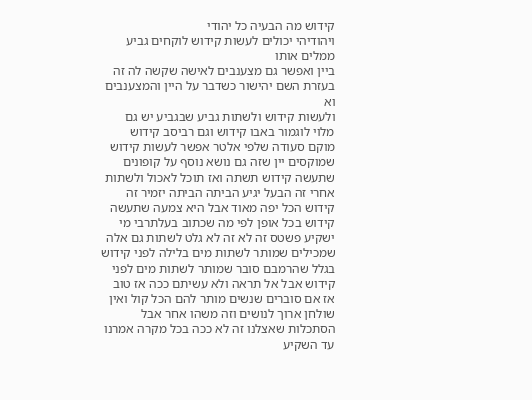קידוש מה הבעיה כל יהודי
ויהודיהי יכולים לעשות קידוש לוקחים גביע
ממלים אותו
ביין ואפשר גם מצענבים לאישה שקשה לה זה
בעזרת השם יהישור כשדבר על היין והמצענבים
וא
ולעשות קידוש ולשתות גביע שבגביע יש גם
מלוי לוגמור באבו קידוש וגם רביסב קידוש
מוקם סעודה שלפי אלטר אפשר לעשות קידוש
שמוקסים יין שזה גם נושא נוסף על קופונים
שתעשה קידוש תשתה ואז תוכל לאכול ולשתות
אחרי זה הבעל יגיע הביתה הביתה יזמיר זה
קידוש הכל יפה מאוד אבל היא צמעה שתעשה
קידוש בכל אופן לפי מה שכתוב בעלתרבי מי
ישקיע פשטס זה לא זה לא גלט לשתות גם אלה
שמכילים שמותר לשתות מים בלילה לפני קידוש
בגלל שהרמבם סובר שמותר לשתות מים לפני
קידוש אבל אל תראה ולא עשיתם ככה אז טוב
אז אם סוברים שנשים מותר להם הכל קול ואין
שולחן ארוך לנושים וזה משהו אחר אבל
הסתכלות שאצלנו זה לא ככה בכל מקרה אמרנו
עד השקיע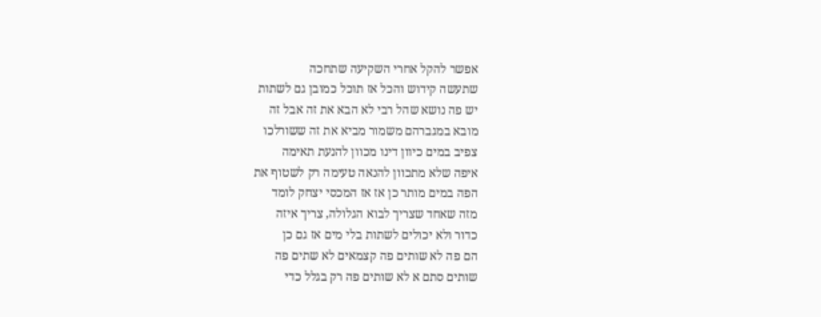אפשר להקל אחרי השקיעה שתחכה
שתעשה קידוש והכל אז תוכל כמובן גם לשתות
יש פה נושא שהל רבי לא הבא את זה אבל זה
מובא במגברהם משמור מביא את זה ששורלכו
צפיב במים כיוון דינו מכוון להנעת תאימה
איפה שלא מתכוון להנאה טעימה רק לשטוף את
הפה במים מותר כן אז אז המכסי יצחק לומד
מזה שאחד שצריך לבוא הגלולה, צריך איזה
כדור ולא יכולים לשתות בלי מים אז גם כן
הם פה לא שותים פה קצמאים לא שתים פה
שותים סתם א לא שותים פה רק בגלל כדי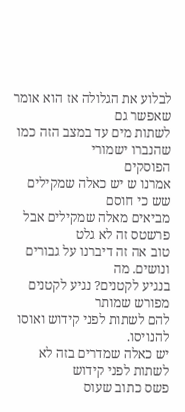לבלוע את הגלולה אז הוא אומר שאפשר גם
לשתות מים עד במצב הזה כמו שהנברו ישמורי
הפוסקים
אמרנו ש יש כאלה שמקילים שש כי חוסם
מביאים מאלה שמקילים אבל פרשטס זה לא גלט
טוב אה זה דיברנו על גבורים ונושים. מה
בנגיע לקטנים? נגיע לקטנים מפורש שמותר
להם לשתות לפני קידוש ואוסו להנויסו.
יש כאלה שמדרים בזה לא לשתות לפני קידוש
פשס כתוב שעוס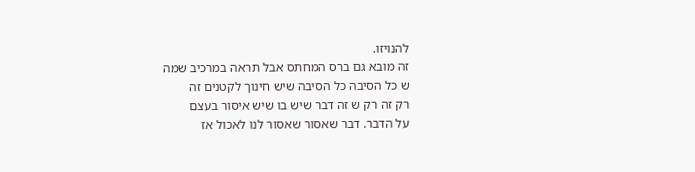להנויזו.
זה מובא גם ברס המחתס אבל תראה במרכיב שמה
ש כל הסיבה כל הסיבה שיש חינוך לקטנים זה
רק זה רק ש זה דבר שיש בו שיש איסור בעצם
על הדבר. דבר שאסור שאסור לנו לאכול אז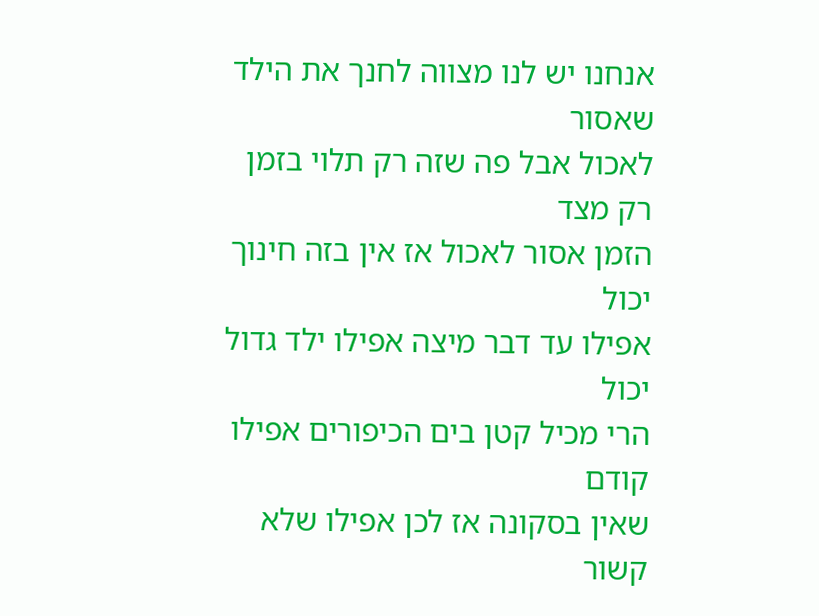אנחנו יש לנו מצווה לחנך את הילד שאסור
לאכול אבל פה שזה רק תלוי בזמן רק מצד
הזמן אסור לאכול אז אין בזה חינוך יכול
אפילו עד דבר מיצה אפילו ילד גדול יכול
הרי מכיל קטן בים הכיפורים אפילו קודם
שאין בסקונה אז לכן אפילו שלא קשור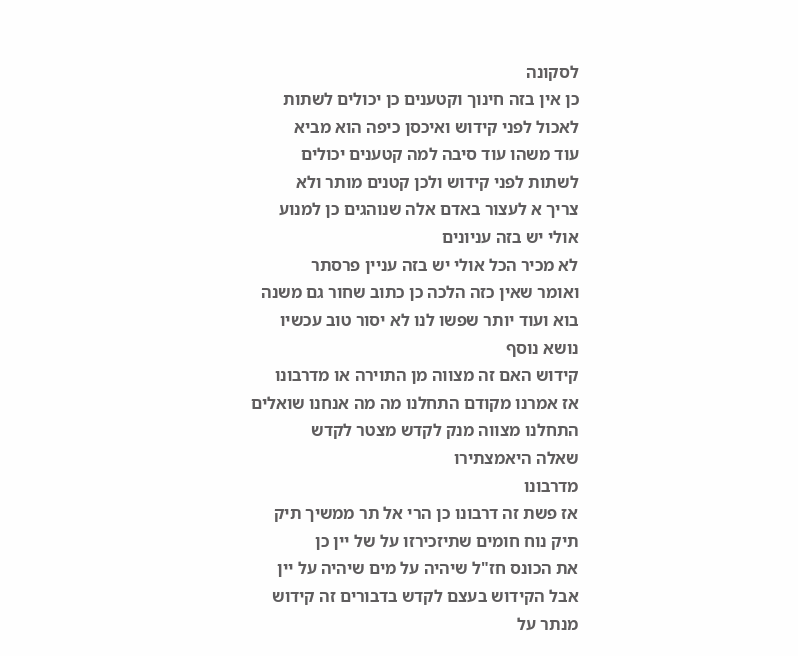לסקונה
כן אין בזה חינוך וקטענים כן יכולים לשתות
לאכול לפני קידוש ואיכסן כיפה הוא מביא
עוד משהו עוד סיבה למה קטענים יכולים
לשתות לפני קידוש ולכן קטנים מותר ולא
צריך א לעצור באדם אלה שנוהגים כן למנוע
אולי יש בזה עניונים
לא מכיר הכל אולי יש בזה עניין פרסתר
ואומר שאין כזה הלכה כן כתוב שחור גם משנה
בוא ועוד יותר שפשו לנו לא יסור טוב עכשיו
נושא נוסף
קידוש האם זה מצווה מן התוירה או מדרבונו
אז אמרנו מקודם התחלנו מה מה אנחנו שואלים
התחלנו מצווה מנק לקדש מצטר לקדש
שאלה היאמצתירו
מדרבונו
אז פשת זה דרבונו כן הרי אל תר ממשיך תיק
תיק נוח חומים שתיזכירזו על של יין כן
את הכונס חז"ל שיהיה על מים שיהיה על יין
אבל הקידוש בעצם לקדש בדבורים זה קידוש
מנתר על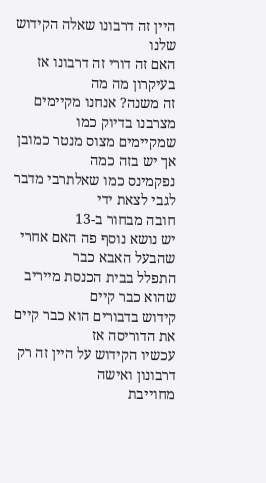היין זה דרבונו שאלה הקידוש שלנו
האם זה דורי זה דרבונו אז בעיקרון מה מה
זה משנה? אנחנו מקיימים מצרבנו בדיוק כמו
שמקיימים מצוס מנטר כמובן אך יש בזה כמה
נפקמינס כמו שאלתרבי מדבר לגבי לצאת ידי
חובה מבחור ב-13
יש נושא נוסף פה האם אחרי שהבעל האבא כבר
התפלל בבית הכנסת מייריב שהוא כבר קיים
קידוש בדבורים הוא כבר קיים את הדוריסה אז
עכשיו הקידוש על היין זה רק דרבונון ואישה
מחוייבת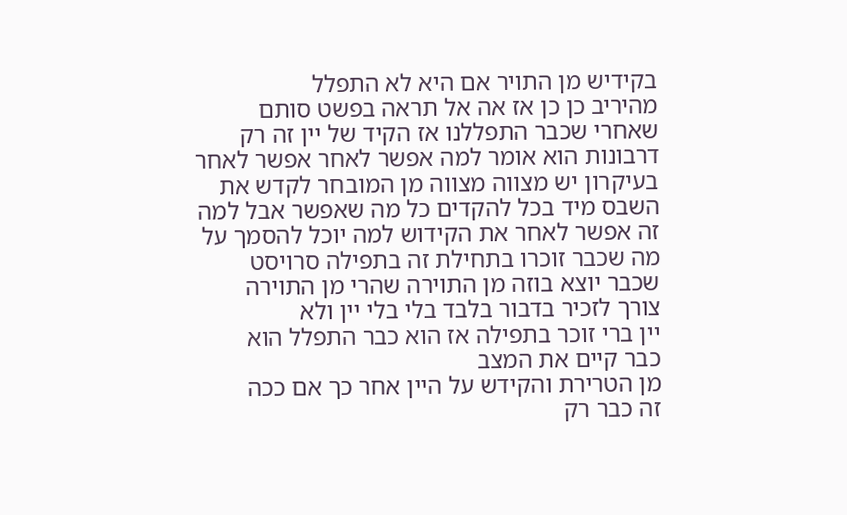בקידיש מן התויר אם היא לא התפלל
מהיריב כן כן אז אה אל תראה בפשט סותם
שאחרי שכבר התפללנו אז הקיד של יין זה רק
דרבונות הוא אומר למה אפשר לאחר אפשר לאחר
בעיקרון יש מצווה מצווה מן המובחר לקדש את
השבס מיד בכל להקדים כל מה שאפשר אבל למה
זה אפשר לאחר את הקידוש למה יוכל להסמך על
מה שכבר זוכרו בתחילת זה בתפילה סרויסט
שכבר יוצא בוזה מן התוירה שהרי מן התוירה
צורך לזכיר בדבור בלבד בלי בלי יין ולא
יין ברי זוכר בתפילה אז הוא כבר התפלל הוא
כבר קיים את המצב
מן הטרירת והקידש על היין אחר כך אם ככה
זה כבר רק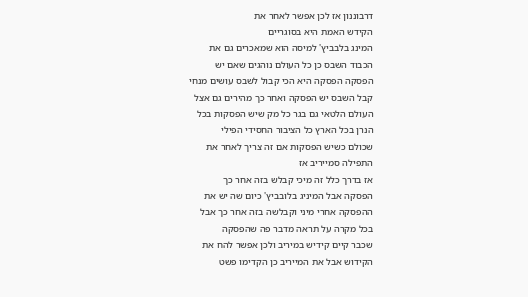דרבוננון אז לכן אפשר לאחר את
הקידש האמת היא בסוגריים
המינג בלבביץ' למיסה הוא שמאכרים גם את
הכבוד השבס כן כל העולם נוהגים שאם יש
הפסקה הפסקה היא הכי קבול לשבס עושים מנחי
קבל השבס יש הפסקה ואחר כך מהירים גם אצל
העולם הלטאי גם בגר כל מק שיש הפסקות בכל
הנרן בכל הארץ כל הציבור החסידי הפילי
שכולם כשיש הפסקות אם זה צריך לאחר את
התפילה סמייריב אז
אז בדרך כלל זה מיכי קבלש בזה אחר כך
הפסקה אבל המיניג בלובביץ' כיום שה יש את
ההפסקה אחרי מיני וקבלשה בזה אחר כך אבל
בכל מקרה על תראה מדבר פה שהפסקה
שכבר קיים קידיש במיריב ולכן אפשר להח את
הקידוש אבל את המייריב כן הקדימו פשט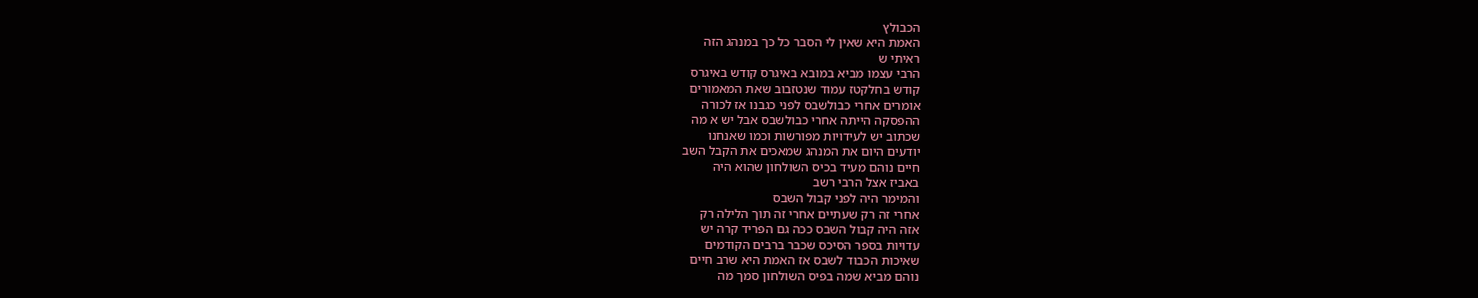הכבולץ
האמת היא שאין לי הסבר כל כך במנהג הזה
ראיתי ש
הרבי עצמו מביא במובא באיגרס קודש באיגרס
קודש בחלקטז עמוד שנטזבוב שאת המאמורים
אומרים אחרי כבולשבס לפני כגבנו אז לכורה
ההפסקה הייתה אחרי כבולשבס אבל יש א מה
שכתוב יש לעידויות מפורשות וכמו שאנחנו
יודעים היום את המנהג שמאכים את הקבל השב
חיים נוהם מעיד בכיס השולחון שהוא היה
באביז אצל הרבי רשב
והמימר היה לפני קבול השבס
אחרי זה רק שעתיים אחרי זה תוך הלילה רק
אזה היה קבול השבס ככה גם הפריד קרה יש
עדויות בספר הסיכס שכבר ברבים הקודמים
שאיכות הכבוד לשבס אז האמת היא שרב חיים
נוהם מביא שמה בפיס השולחון סמך מה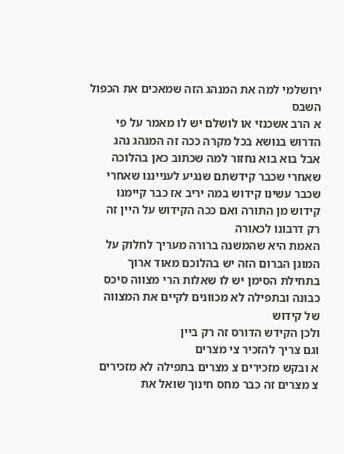ירושלמי למה את המנהג הזה שמאכים את הכפול
השבס
א הרב אשכנזי או לושלם יש לו מאמר על פי
הדרוש בנושא בכל מקרה ככה זה המנהג נהג
אבל בוא בוא נחזור למה שכתוב כאן בהלוכה
שאחרי שכבר קידשתם שנגיע לענייננו שאחרי
שכבר עשינו קידוש במה יריב אז כבר קיימנו
קידוש מן התורה ואם ככה הקידוש על היין זה
רק דרבונו לכאורה
האמת היא שהמשנה ברורה מעריך לחלוק על
המוגן הברום הזה יש בהלוכם מאוד ארוך
בתחילת הסימן יש לו שאלות הרי מצווה סיכס
כבונה ובתפילה לא מכוונים לקיים את המצווה
של קידוש
ולכן הקידש הדורס זה רק ביין
וגם צריך להזכיר צי מצרים
א ובקש מזכירים צ מצרים בתפילה לא מזכירים
צ מצרים זה כבר מחס חינוך שואל את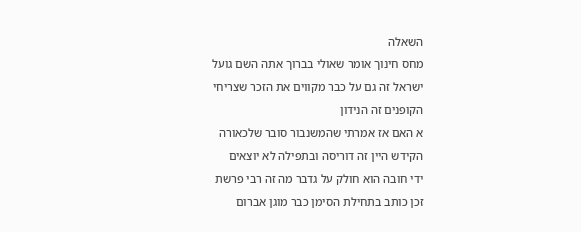השאלה
מחס חינוך אומר שאולי בברוך אתה השם גועל
ישראל זה גם על כבר מקווים את הזכר שצריחי
הקופנים זה הנידון
א האם אז אמרתי שהמשנבור סובר שלכאורה
הקידש היין זה דוריסה ובתפילה לא יוצאים
ידי חובה הוא חולק על גדבר מה זה רבי פרשת
זכן כותב בתחילת הסימן כבר מוגן אברום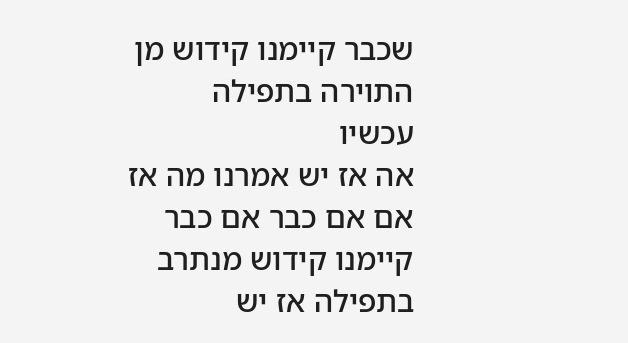שכבר קיימנו קידוש מן התוירה בתפילה
עכשיו
אה אז יש אמרנו מה אז אם אם כבר אם כבר
קיימנו קידוש מנתרב בתפילה אז יש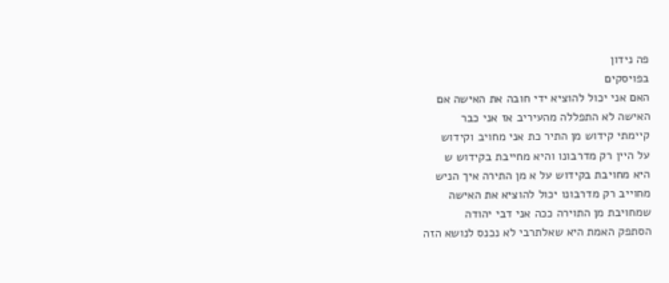פה נידון
בפויסקים
האם אני יכול להוציא ידי חובה את האישה אם
האישה לא התפללה מהעיריב אז אני כבר
קיימתי קידוש מן התיר כת אני מחויב וקידוש
על היין רק מדרבונו והיא מחייבת בקידוש ש
היא מחויבת בקידוש על א מן התירה איך הניש
מחוייב רק מדרבונו יכול להוציא את האישה
שמחויבת מן התוירה ככה אני דבי יהודה
הסתפק האמת היא שאלתרבי לא נכנס לנושא הזה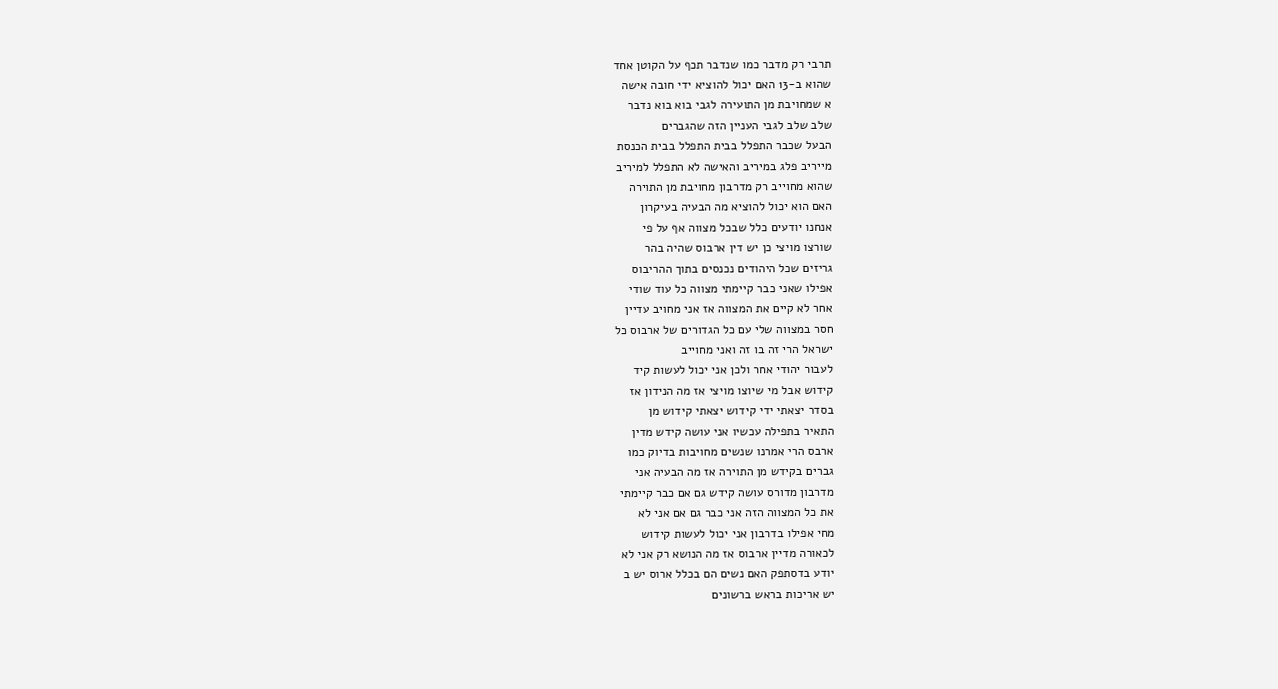תרבי רק מדבר כמו שנדבר תכף על הקוטן אחד
שהוא ב-13 האם יכול להוציא ידי חובה אישה
א שמחויבת מן התועירה לגבי בוא בוא נדבר
שלב שלב לגבי העניין הזה שהגברים
הבעל שכבר התפלל בבית התפלל בבית הכנסת
מייריב פלג במיריב והאישה לא התפלל למיריב
שהוא מחוייב רק מדרבון מחויבת מן התוירה
האם הוא יכול להוציא מה הבעיה בעיקרון
אנחנו יודעים כלל שבכל מצווה אף על פי
שורצו מויצי כן יש דין ארבוס שהיה בהר
גריזים שכל היהודים נכנסים בתוך ההריבוס
אפילו שאני כבר קיימתי מצווה כל עוד שודי
אחר לא קיים את המצווה אז אני מחויב עדיין
חסר במצווה שלי עם כל הגדורים של ארבוס כל
ישראל הרי זה בו זה ואני מחוייב
לעבור יהודי אחר ולכן אני יכול לעשות קיד
קידוש אבל מי שיוצו מויצי אז מה הנידון אז
בסדר יצאתי ידי קידוש יצאתי קידוש מן
התאיר בתפילה עכשיו אני עושה קידש מדין
ארבס הרי אמרנו שנשים מחויבות בדיוק כמו
גברים בקידש מן התוירה אז מה הבעיה אני
מדרבון מדורס עושה קידש גם אם כבר קיימתי
את כל המצווה הזה אני כבר גם אם אני לא
מחי אפילו בדרבון אני יכול לעשות קידוש
לכאורה מדיין ארבוס אז מה הנושא רק אני לא
יודע בדסתפק האם נשים הם בכלל ארוס יש ב
יש אריכות בראש ברשונים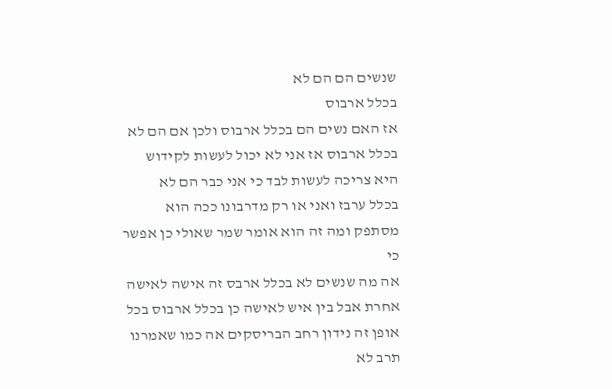שנשים הם הם לא
בכלל ארבוס
אז האם נשים הם בכלל ארבוס ולכן אם הם לא
בכלל ארבוס אז אני לא יכול לעשות לקידוש
היא צריכה לעשות לבד כי אני כבר הם לא
בכלל ערבז ואני או רק מדרבונו ככה הוא
מסתפק ומה זה הוא אומר שמר שאולי כן אפשר
כי
אה מה שנשים לא בכלל ארבס זה אישה לאישה
אחרת אבל בין איש לאישה כן בכלל ארבוס בכל
אופן זה נידון רחב הבריסקים אה כמו שאמרנו
תרב לא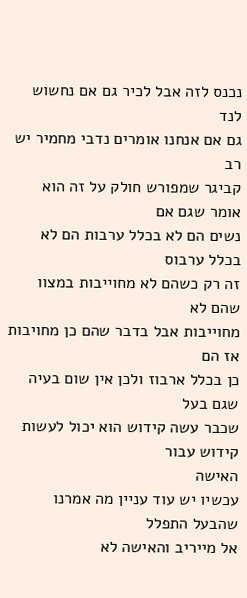נכנס לזה אבל לכיר גם אם נחשוש לנד
גם אם אנחנו אומרים נדבי מחמיר יש רב
קביגר שמפורש חולק על זה הוא אומר שגם אם
נשים הם לא בכלל ערבות הם לא בכלל ערבוס
זה רק כשהם לא מחוייבות במצוו שהם לא
מחוייבות אבל בדבר שהם כן מחויבות אז הם
כן בכלל ארבוז ולכן אין שום בעיה שגם בעל
שכבר עשה קידוש הוא יכול לעשות קידוש עבור
האישה
עכשיו יש עוד עניין מה אמרנו שהבעל התפלל
אל מייריב והאישה לא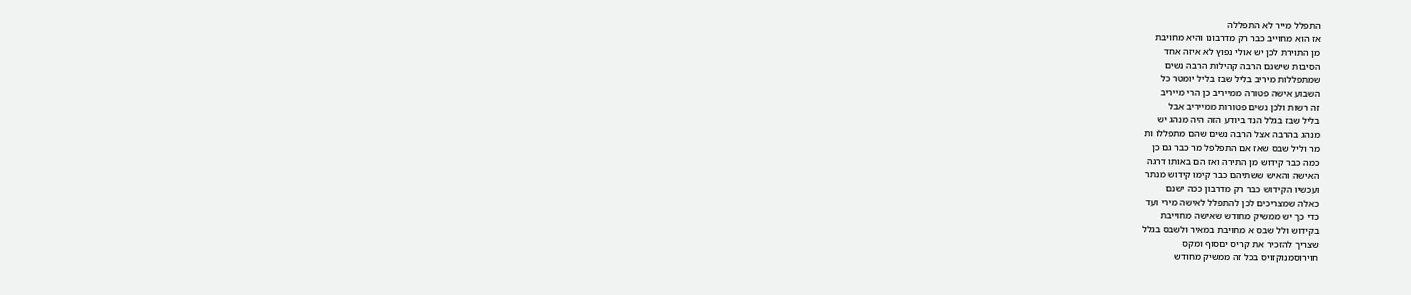התפלל מייר לא התפללה
אז הוא מחוייב כבר רק מדרבונו והיא מחויבת
מן התוירת לכן יש אולי נפוץ לא איזה אחד
הסיבות שישנם הרבה קהילות הרבה נשים
שמתפללות מיריב בליל שבז בליל יומטר כל
השבוע אישה פטורה ממייריב כן הרי מייריב
זה רשות ולכן נשים פטורות ממייריב אבל
בליל שבז בגלל הנד ביודע הזה היה מנהג יש
מנהג בהרבה אצל הרבה נשים שהם מתפללו ות
מר וליל שבס שאז אם התפלפל מר כבר גם כן
כמה כבר קידוש מן התירה ואז הם באותו דרגה
האישה והאיש ששתיהם כבר קימו קידוש מנתר
ועכשיו הקידוש כבר רק מדרבון ככה ישנם
כאלה שמצריכים לכן להתפלל לאישה מירי ועד
כדי כך יש ממשיק מחודש שאישה מחוייבת
בקידוש ולל שבס א מחויבת במאיר ולשבס בגלל
שצריך להזכיר את קריס יםסוף ומקס
חוירוסמנוקזויס בכל זה ממשיק מחודש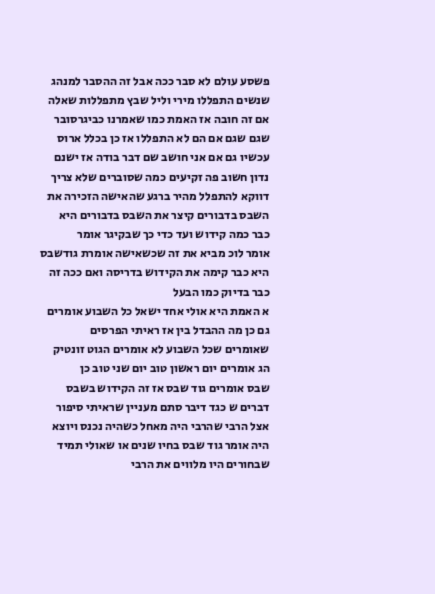פשסע עולם לא סבר ככה אבל זה ההסבר למנהג
שנשים התפללו מירי וליל שבץ מתפללות שאלה
אם זה חובה אז האמת כמו שאמרנו כביגרסובר
שגם שגם אם הם לא התפללו אז כן בכלל ארוס
עכשיו גם אם אני חושב שם דבר בודה אז ישנם
נדון חשוב פה זקיעים כמה שסוברים שלא צריך
דווקא להתפלל מהיר ברגע שהאישה הזכירה את
השבס בדבורים קיצר את השבס בדבורים היא
כבר כמה קידוש ועד כדי כך שבקיגר אומר
אומר לוכ מביא את זה שכשאישה אומרת גודשבס
היא כבר קימה את הקידוש בדריסה ואם ככה זה
כבר בדיוק כמו הבעל
א האמת היא אולי אחד ישאל כל השבוע אומרים
גם כן מה ההבדל בין אז ראיתי הפרסים
שאומרים שכל השבוע לא אומרים הגוט זונטיק
הג אומרים יום ראשון טוב יום שני טוב כן
שבס אומרים גוד שבס אז זה הקידוש בשבס
דברים ש כגד דיבר סתם מעניין שראיתי סיפור
אצל הרבי שהרבי היה מאחל כשהיה נכנס ויוצא
היה אומר גוד שבס בחיו שנים או שאולי תמיד
שבחורים היו מלווים את הרבי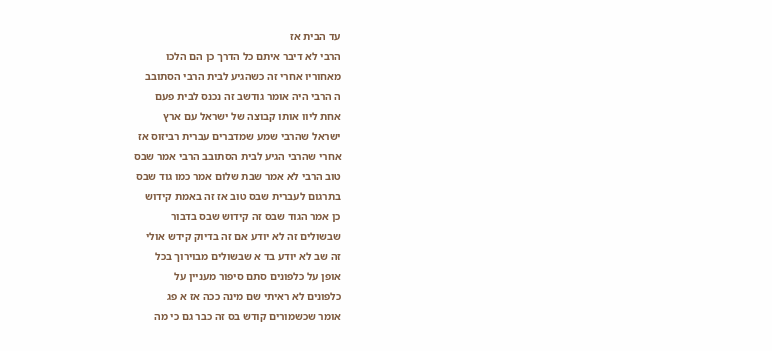עד הבית אז
הרבי לא דיבר איתם כל הדרך כן הם הלכו
מאחוריו אחרי זה כשהגיע לבית הרבי הסתובב
ה הרבי היה אומר גודשב זה נכנס לבית פעם
אחת ליוו אותו קבוצה של ישראל עם ארץ
ישראל שהרבי שמע שמדברים עברית רביזוס אז
אחרי שהרבי הגיע לבית הסתובב הרבי אמר שבס
טוב הרבי לא אמר שבת שלום אמר כמו גוד שבס
בתרגום לעברית שבס טוב אז זה באמת קידוש
כן אמר הגוד שבס זה קידוש שבס בדבור
שבשולים זה לא יודע אם זה בדיוק קידש אולי
זה שב לא יודע בד א שבשולים מבוירוך בכל
אופן על כלפונים סתם סיפור מעניין על
כלפונים לא ראיתי שם מינה ככה אז א פג
אומר שכשמורים קודש בס זה כבר גם כי מה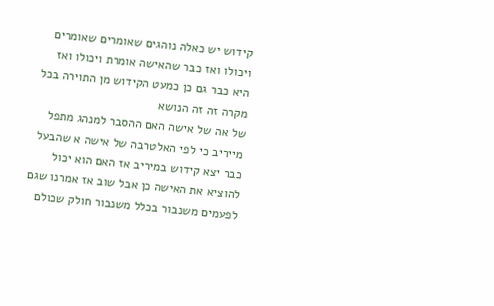קידוש יש כאלה נוהגים שאומרים שאומרים
ויכולו ואז כבר שהאישה אומרת ויכולו ואז
היא כבר גם כן כמעט הקידוש מן התוירה בכל
מקרה זה זה הנושא
של אה של אישה האם ההסבר למנהג מתפל
מייריב כי לפי האלטרבה של אישה א שהבעל
כבר יצא קידוש במיריב אז האם הוא יכול
להוציא את האישה כן אבל שוב אז אמרנו שגם
לפעמים משנבור בכלל משנבור חולק שכולם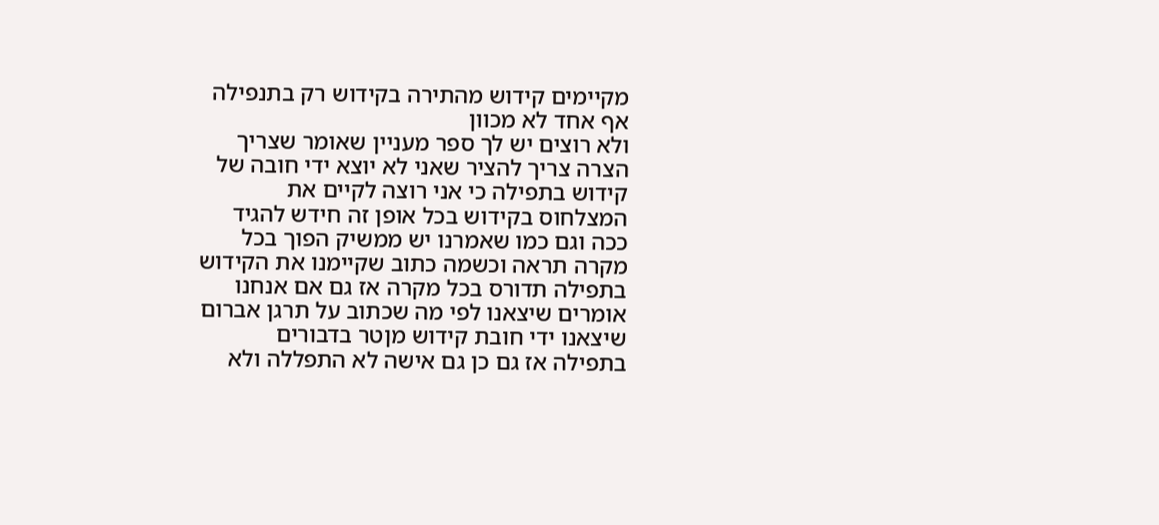מקיימים קידוש מהתירה בקידוש רק בתנפילה
אף אחד לא מכוון
ולא רוצים יש לך ספר מעניין שאומר שצריך
הצרה צריך להציר שאני לא יוצא ידי חובה של
קידוש בתפילה כי אני רוצה לקיים את
המצלחוס בקידוש בכל אופן זה חידש להגיד
ככה וגם כמו שאמרנו יש ממשיק הפוך בכל
מקרה תראה וכשמה כתוב שקיימנו את הקידוש
בתפילה תדורס בכל מקרה אז גם אם אנחנו
אומרים שיצאנו לפי מה שכתוב על תרגן אברום
שיצאנו ידי חובת קידוש מןטר בדבורים
בתפילה אז גם כן גם אישה לא התפללה ולא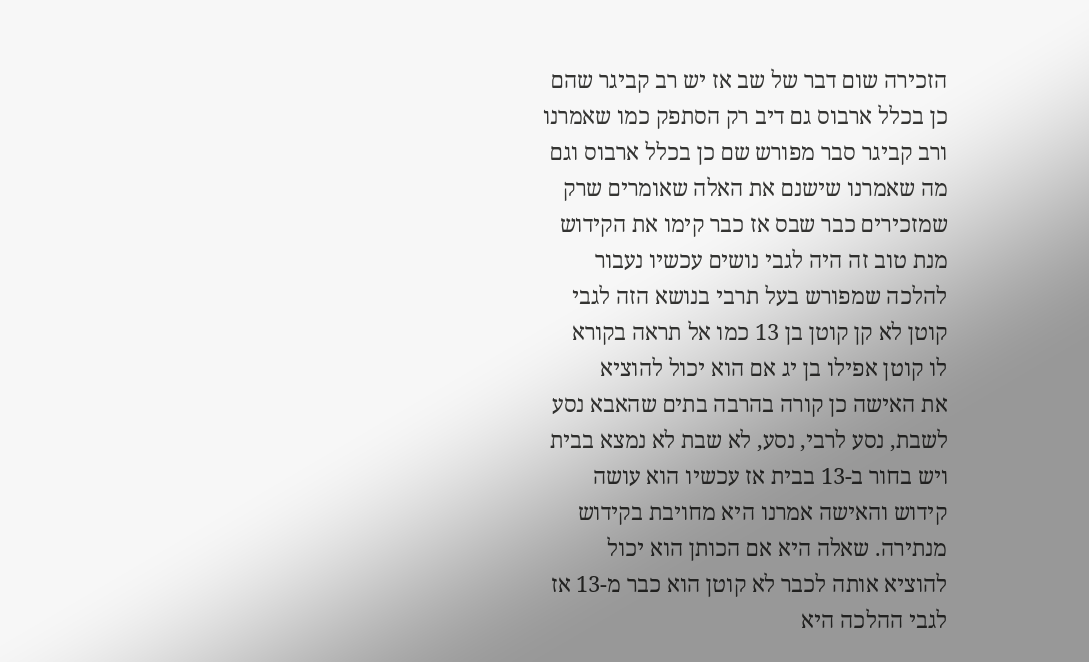הזכירה שום דבר של שב אז יש רב קביגר שהם
כן בכלל ארבוס גם דיב רק הסתפק כמו שאמרנו
ורב קביגר סבר מפורש שם כן בכלל ארבוס וגם
מה שאמרנו שישנם את האלה שאומרים שרק
שמזכירים כבר שבס אז כבר קימו את הקידוש
מנת טוב זה היה לגבי נושים עכשיו נעבור
להלכה שמפורש בעל תרבי בנושא הזה לגבי
קוטן לא קן קוטן בן 13 כמו אל תראה בקורא
לו קוטן אפילו בן יג אם הוא יכול להוציא
את האישה כן קורה בהרבה בתים שהאבא נסע
לשבת, נסע לרבי, נסע, לא שבת לא נמצא בבית
ויש בחור ב-13 בבית אז עכשיו הוא עושה
קידוש והאישה אמרנו היא מחויבת בקידוש
מנתירה. שאלה היא אם הכותן הוא יכול
להוציא אותה לכבר לא קוטן הוא כבר מ-13 אז
לגבי ההלכה היא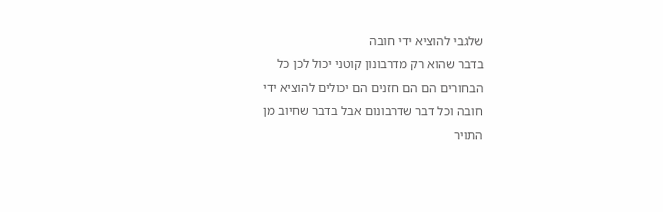שלגבי להוציא ידי חובה
בדבר שהוא רק מדרבונון קוטני יכול לכן כל
הבחורים הם הם חזנים הם יכולים להוציא ידי
חובה וכל דבר שדרבונום אבל בדבר שחיוב מן
התויר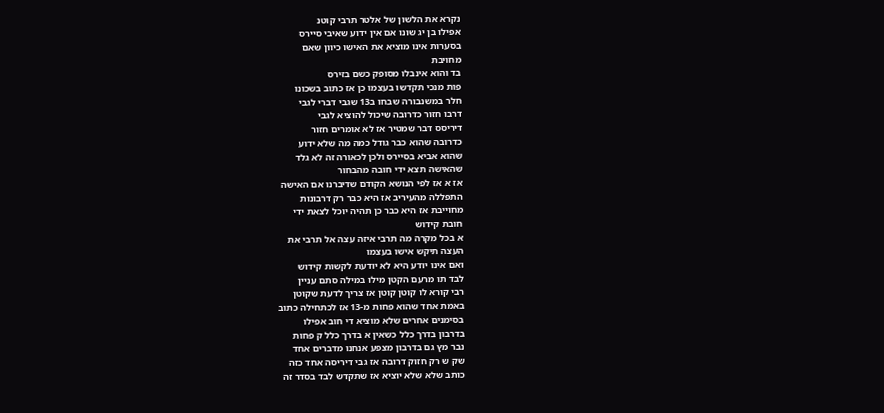נקרא את הלשון של אלטר תרבי קוטנ
אפילו בן יג שונו אם אין ידוע שאיבי סיירס
בסערות אינו מוציא את האישו כיוון שאם
מחויבת
בד והוא אינבלו מסופק כשם בזירס
פות מנכי תקדשו בעצמו כן אז כתוב בשכונו
חלר במשנבורה שבחו ב13 שגבי דברי לגבי
דרבו חזור כדרובה שיכול להוציא לגבי
דיריסס דבר שמטיר אז לא אומרים חזור
כדרובה שהוא כבר גודל כמה מה שלא ידוע
שהוא אביא בסיירס ולכן לכאורה זה לא גלד
שהאישה תצא ידי חובה מהבחור
אז א אז לפי הנושא הקודם שדיברנו אם האישה
התפללה מהעיריב אז היא כבר רק דרבונות
מחוייבת אז היא כבר כן תהיה יוכל לצאת ידי
חובת קידוש
א בכל מקרה מה תרבי איזה עצה אל תרבי את
העצה תיקש אישו בעצמו
ואם אינו יודע היא לא יודעת לקשות קידוש
לבד תו מרעם הקטן מילו במילה סתם עניין
רבי קורא לו קוטן קוטן אז צריך לדעת שקוטן
באמת אחד שהוא פחות מ-13 אז לכתחילה כתוב
בסימנים אחרים שלא מוציא די חוב אפילו
בדרבון בדרך כלל כשאין א בדרך כלל ק פחות
נבר מץ גם בדרבון מצפע אנחנו מדברים אחד
שק ש רק חזוק דרובה אז גבי דיריסה אחד כזה
כותב שלא שלא יוציא אז שתקדש לבד בסדר זה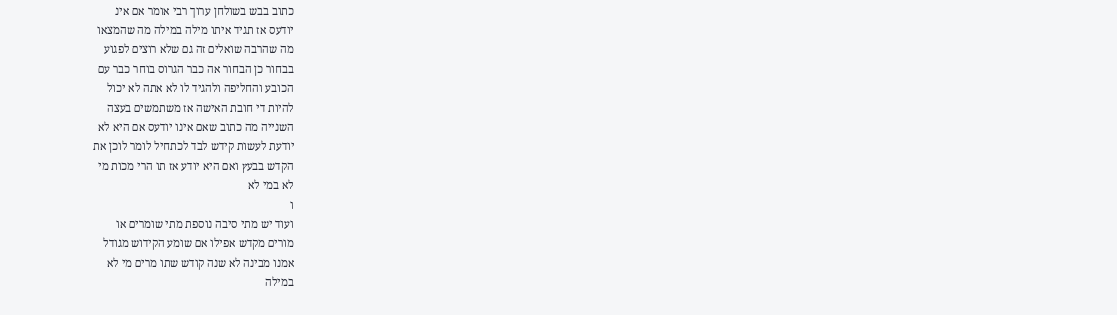כתוב בבש בשולחן ערוך רבי אומר אם אינ
יודעס אז תגיד איתו מילה במילה מה שהמצאו
מה שהרבה שואלים זה גם שלא רוצים לפגוע
בבחור כן הבחור אה כבר הגרוס בוחר כבר עם
הכובע והחליפה ולהגיד לו לא אתה לא יכול
להיות די חובת האישה אז משתמשים בעצה
השנייה מה כתוב שאם אינו יודעס אם היא לא
יודעת לעשות קידש לבד לכתחיל לומר לוכן את
הקדש בבעץ ואם היא יודע אז תו הרי מכות מי
לא במי לא
ו
ועוד יש מתי סיבה נוספת מתי שומרים או
מורים מקדש אפילו אם שומע הקידוש מגודל
אמנו מבינה לא שנה קודש שתו מרים מי לא
במילה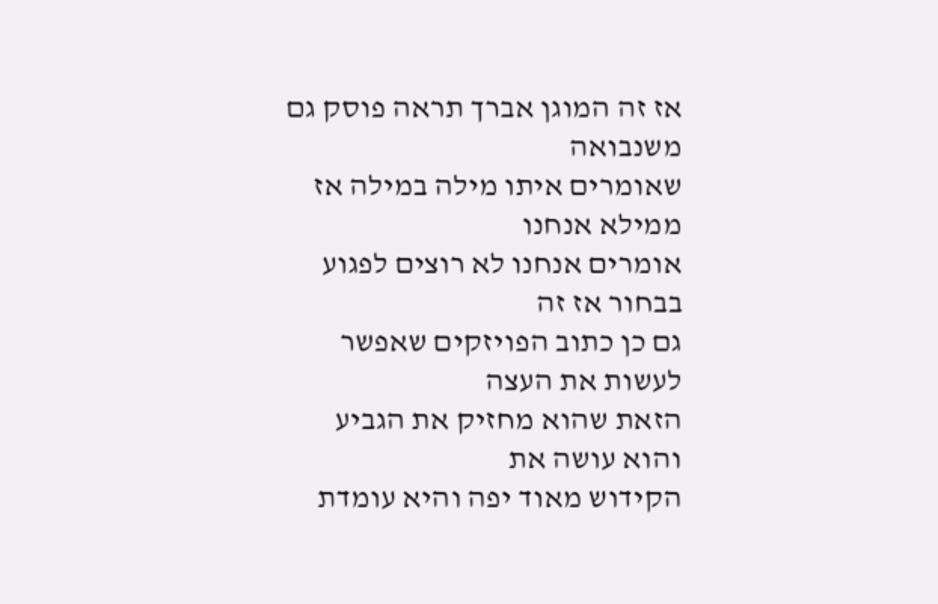אז זה המוגן אברך תראה פוסק גם משנבואה
שאומרים איתו מילה במילה אז ממילא אנחנו
אומרים אנחנו לא רוצים לפגוע בבחור אז זה
גם כן כתוב הפויזקים שאפשר לעשות את העצה
הזאת שהוא מחזיק את הגביע והוא עושה את
הקידוש מאוד יפה והיא עומדת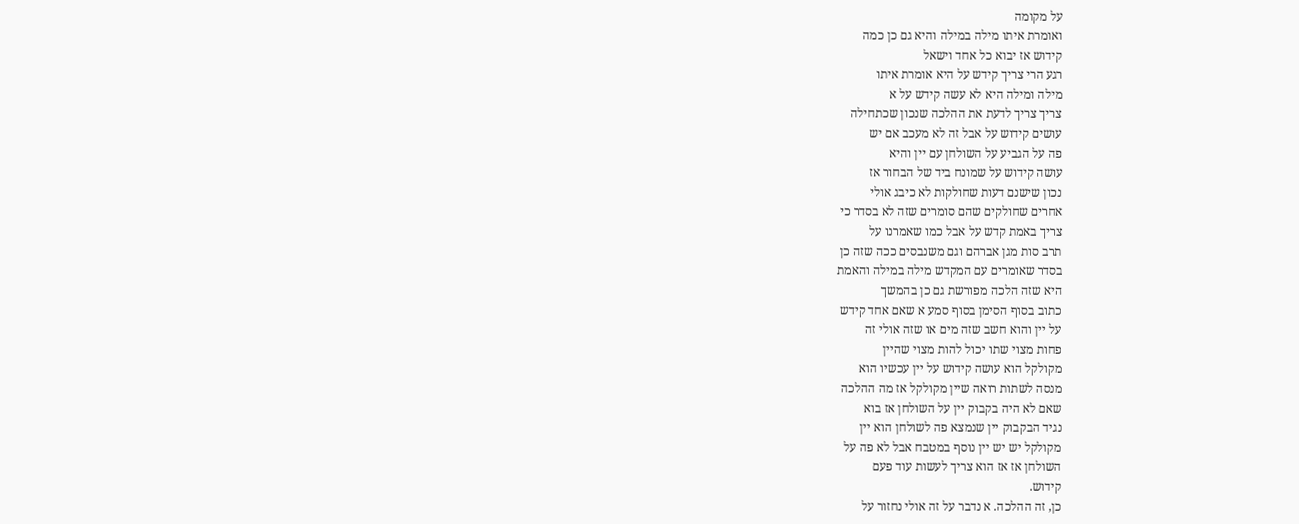על מקומה
ואומרת איתו מילה במילה והיא גם כן כמה
קידוש אז יבוא כל אחד וישאל
רגע הרי צריך קידש על היא אומרת איתו
מילה ומילה היא לא עשה קידש על א
צריך צריך לדעת את ההלכה שנכון שכתחילה
עושים קידוש על אבל זה לא מעכב אם יש
פה על הגביע על השולחן עם יין והיא
עושה קידוש על שמונח ביד של הבחור אז
נכון שישנם דעות שחולקות לא כיבג אולי
אחרים שחולקים שהם סומרים שזה לא בסדר כי
צריך באמת קדש על אבל כמו שאמרנו על
תרב סות מגן אברהם וגם משנבסים ככה שזה כן
בסדר שאומרים עם המקדש מילה במילה והאמת
היא שזה הלכה מפורשת גם כן בהמשך
כתוב בסוף הסימן בסוף סמע א שאם אחד קידש
על יין והוא חשב שזה מים או שזה אולי זה
פחות מצוי שתו יכול להות מצוי שהיין
מקולקל הוא עושה קידוש על יין עכשיו הוא
מנסה לשתות רואה שיין מקולקל אז מה ההלכה
שאם לא היה בקבוק יין על השולחן אז בוא
נגיד הבקבוק יין שנמצא פה לשולחן הוא יין
מקולקל יש יש יין נוסף במטבח אבל לא פה על
השולחן אז אז הוא צריך לעשות עוד פעם
קידוש.
כן, זה ההלכה. א נדבר על זה אולי נחזור על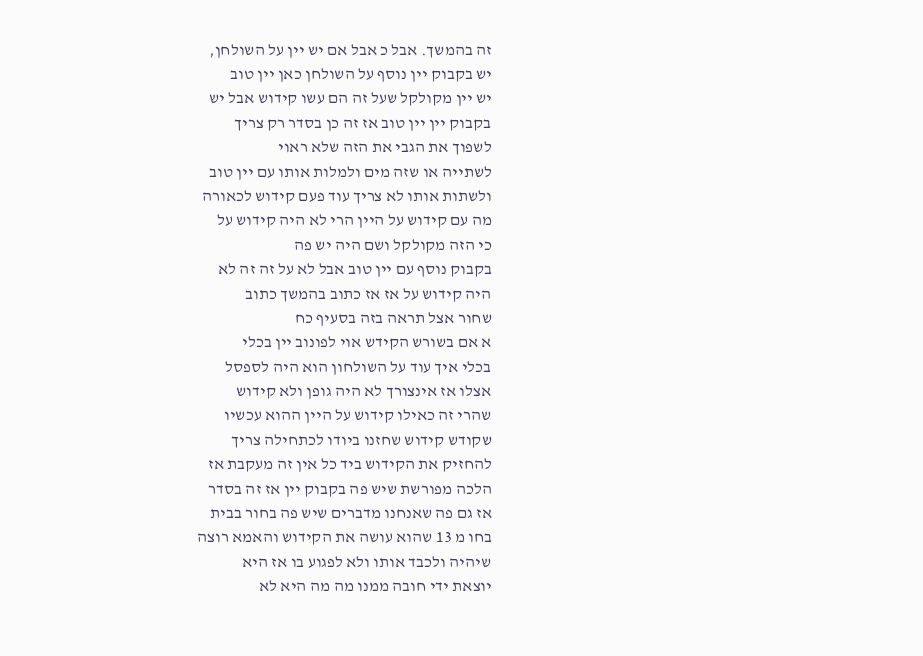זה בהמשך. אבל כ אבל אם יש יין על השולחן,
יש בקבוק יין נוסף על השולחן כאן יין טוב
יש יין מקולקל שעל זה הם עשו קידוש אבל יש
בקבוק יין יין טוב אז זה כן בסדר רק צריך
לשפוך את הגבי את הזה שלא ראוי
לשתייה או שזה מים ולמלות אותו עם יין טוב
ולשתות אותו לא צריך עוד פעם קידוש לכאורה
מה עם קידוש על היין הרי לא היה קידוש על
כי הזה מקולקל ושם היה יש פה
בקבוק נוסף עם יין טוב אבל לא על זה זה לא
היה קידוש על אז אז כתוב בהמשך כתוב
שחור אצל תראה בזה בסעיף כח
א אם בשורש הקידש אוי לפונוב יין בכלי
בכלי איך עוד על השולחון הוא היה לספסל
אצלו אז אינצורך לא היה גופן ולא קידוש
שהרי זה כאילו קידוש על היין ההוא עכשיו
שקודש קידוש שחזנו ביודו לכתחילה צריך
להחזיק את הקידוש ביד כל אין זה מעקבת אז
הלכה מפורשת שיש פה בקבוק יין אז זה בסדר
אז גם פה שאנחנו מדברים שיש פה בחור בבית
בחו מ 13 שהוא עושה את הקידוש והאמא רוצה
שיהיה ולכבד אותו ולא לפגוע בו אז היא
יוצאת ידי חובה ממנו מה מה היא לא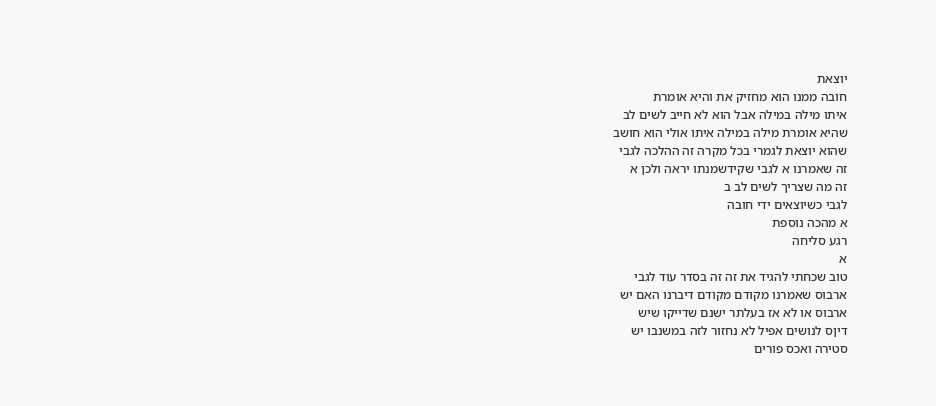יוצאת
חובה ממנו הוא מחזיק את והיא אומרת
איתו מילה במילה אבל הוא לא חייב לשים לב
שהיא אומרת מילה במילה איתו אולי הוא חושב
שהוא יוצאת לגמרי בכל מקרה זה ההלכה לגבי
זה שאמרנו א לגבי שקידשמנתו יראה ולכן א
זה מה שצריך לשים לב ב
לגבי כשיוצאים ידי חובה
א מהכה נוספת
רגע סליחה
א
טוב שכחתי להגיד את זה זה בסדר עוד לגבי
ארבוס שאמרנו מקודם מקודם דיברנו האם יש
ארבוס או לא אז בעלתר ישנם שדייקו שיש
דיןס לנושים אפיל לא נחזור לזה במשנבו יש
סטירה ואכס פורים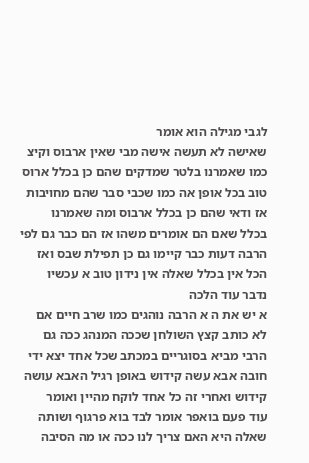לגבי מגילה הוא אומר
שאישה לא תעשה אישה מבי שאין ארבוס וקיצ
כמו שאמרנו בלטר שמדקים שהם כן בכלל ארוס
טוב בכל אופן אה כמו שכבי סבר שהם מחויבות
אז ודאי שהם כן בכלל ארבוס ומה שאמרנו
בכלל שאם הם אומרים משהו אז הם כבר גם לפי
הרבה דעות כבר קיימו גם כן תפילת שבס ואז
הכל אין בכלל שאלה אין נידון טוב א עכשיו
נדבר עוד הלכה
א יש את ה א הרבה נוהגים כמו שרב חיים אם
לא כותב קצץ השולחן שככה המנהג ככה גם
הרבי מביא בסוגריים במכתב שכל אחד יצא ידי
חובה אבא עשה קידוש באופן רגיל האבא עושה
קידוש ואחרי זה כל אחד לוקח מהיין ואומר
עוד פעם בואפר אומר לבד בוא פרגוף ושותה
שאלה היא האם צריך לנו ככה או מה הסיבה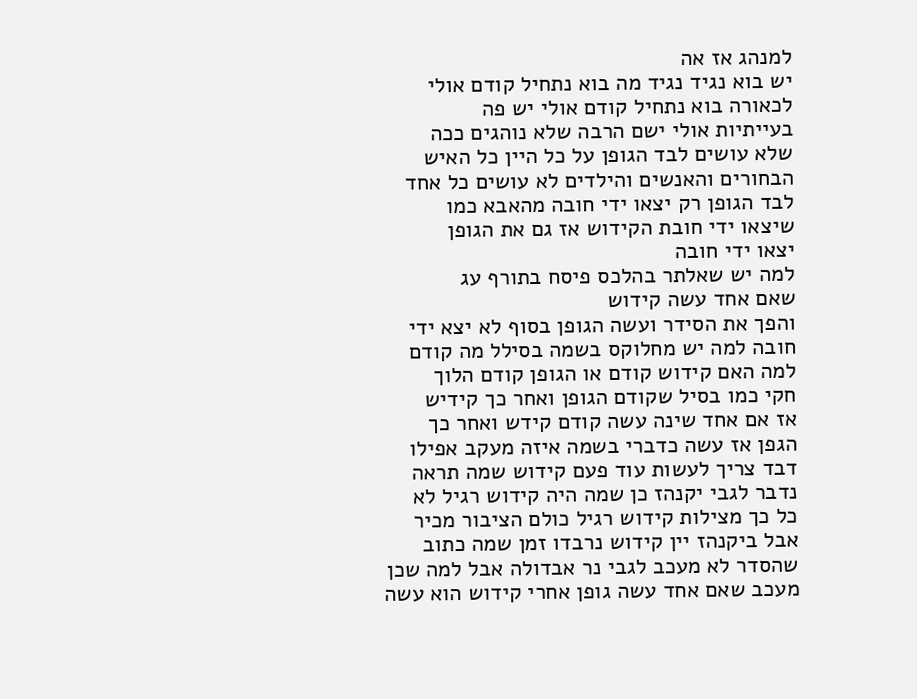למנהג אז אה
יש בוא נגיד נגיד מה בוא נתחיל קודם אולי
לכאורה בוא נתחיל קודם אולי יש פה
בעייתיות אולי ישם הרבה שלא נוהגים ככה
שלא עושים לבד הגופן על כל היין כל האיש
הבחורים והאנשים והילדים לא עושים כל אחד
לבד הגופן רק יצאו ידי חובה מהאבא כמו
שיצאו ידי חובת הקידוש אז גם את הגופן
יצאו ידי חובה
למה יש שאלתר בהלכס פיסח בתורף עג
שאם אחד עשה קידוש
והפך את הסידר ועשה הגופן בסוף לא יצא ידי
חובה למה יש מחלוקס בשמה בסילל מה קודם
למה האם קידוש קודם או הגופן קודם הלוך
חקי כמו בסיל שקודם הגופן ואחר כך קידיש
אז אם אחד שינה עשה קודם קידש ואחר כך
הגפן אז עשה כדברי בשמה איזה מעקב אפילו
דבד צריך לעשות עוד פעם קידוש שמה תראה
נדבר לגבי יקנהז כן שמה היה קידוש רגיל לא
כל כך מצילות קידוש רגיל כולם הציבור מכיר
אבל ביקנהז יין קידוש נרבדו זמן שמה כתוב
שהסדר לא מעכב לגבי נר אבדולה אבל למה שכן
מעכב שאם אחד עשה גופן אחרי קידוש הוא עשה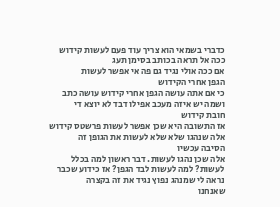כדברי בשמאי הוא צריך עוד פעם לעשות קידוש
ככה אל תראה בכותב בסימן תעג
אם ככה אולי נגיד גם פה אי אפשר לעשות
הגפן אחרי הקידוש
כי אם אתה עושה הגפן אחרי קידוש עושה כתב
ושמה יש איזה מעכב אפילו דבד לא יוצא די
חובת קידוש
אז התשובה היא שכן אפשר לעשות פרשטס קידוש
אלה שנהגו שלא שלא לעשות את הגופן זה
הסיבה עכשיו
אלה שכן נהגו לעשות. דבר ראשון למה בכלל
לעשות? למה לעשות לבד הגפן? אז כידוע שכבר
נראה לי שמנהג נפוץ נגיד את זה בקצרה
שאנחנו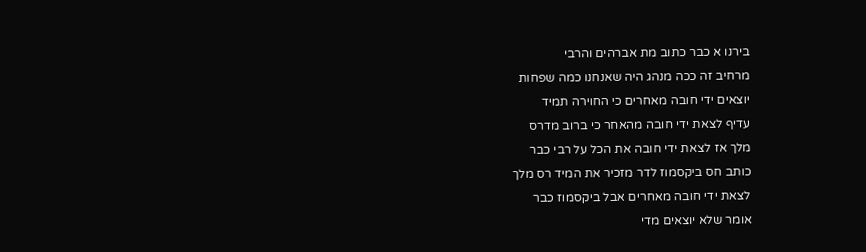בירנו א כבר כתוב מת אברהים והרבי
מרחיב זה ככה מנהג היה שאנחנו כמה שפחות
יוצאים ידי חובה מאחרים כי החוירה תמיד
עדיף לצאת ידי חובה מהאחר כי ברוב מדרס
מלך אז לצאת ידי חובה את הכל על רבי כבר
כותב חס ביקסמוז לדר מזכיר את המיד רס מלך
לצאת ידי חובה מאחרים אבל ביקסמוז כבר
אומר שלא יוצאים מדי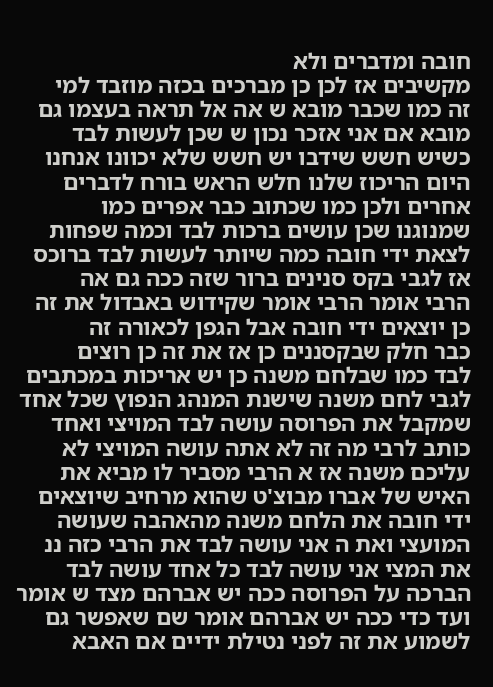חובה ומדברים ולא
מקשיבים אז לכן כן מברכים בכזה מוזבד למי
זה כמו שכבר מובא ש אה אל תראה בעצמו גם
מובא אם אני אזכר נכון ש שכן לעשות לבד
כשיש חשש שידבו יש חשש שלא יכוונו אנחנו
היום הריכוז שלנו חלש הראש בורח לדברים
אחרים ולכן כמו שכתוב כבר אפרים כמו
שמנוגנו שכן עושים ברכות לבד וכמה שפחות
לצאת ידי חובה כמה שיותר לעשות לבד ברוכס
אז לגבי בקס סנינים ברור שזה ככה גם אה
הרבי אומר הרבי אומר שקידוש באבדול את זה
כן יוצאים ידי חובה אבל הגפן לכאורה זה
כבר חלק שבקסננים כן אז את זה כן רוצים
לבד כמו שבלחם משנה כן יש אריכות במכתבים
לגבי לחם משנה שישנת המנהג הנפוץ שכל אחד
שמקבל את הפרוסה עושה לבד המויצי ואחד
כותב לרבי מה זה לא אתה עושה המויצי לא
עליכם משנה אז א הרבי מסביר לו מביא את
האיש של אברו מבוצ'ט שהוא מרחיב שיוצאים
ידי חובה את הלחם משנה מהאהבה שעושה
המועצי ואת ה אני עושה לבד את הרבי כזה ננ
את המצי אני עושה לבד כל אחד עושה לבד
הברכה על הפרוסה ככה יש אברהם מצד ש אומר
ועד כדי ככה יש אברהם אומר שם שאפשר גם
לשמוע את זה לפני נטילת ידיים אם האבא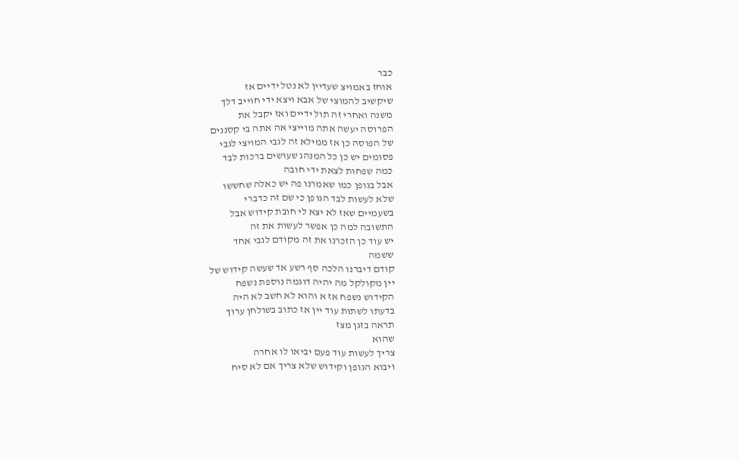כבר
אוחז באמויצ שעדיין לא נטל ידיים אז
שיקשיב להמוצי של אבא ויצא ידי חוייב דלך
משנה ואחרי זה תול ידיים ואז יקבל את
הפרוסה יעשה אתה מוייצי אה אתה בי קסננים
של הפוסה כן אז ממילא זה לגבי המויצי לגבי
פסומים יש כן כל המנהג שעושים ברכות לבד
כמה שפחות לצאת ידי חובה
אבל בגופן כמו שאמרנו פה יש כאלה שחששו
שלא לעשות לבד הגופן כי שם זה כדברי
בשעמיים שאז לא יצא לי חובת קידוש אבל
התשובה למה כן אפשר לעשות את זה
יש עוד כן הזכרנו את זה מקודם לגבי אחד
ששמה
קודם דיברנו הלכה סף רשע אד שעשה קידוש של
יין מקולקל מה יהיה דוגמה נוספת נשפח
הקידוש נשפח אז א והוא לא חשב לא היה
בדעתו לשתות עוד יין אז כתוב בשולחן ערוך
תראה בזגן מצז
שהוא
צריך לעשות עוד פעם יביאו לו אחרה
ויבוא הגופן וקידוש שלא צריך אם לא סיח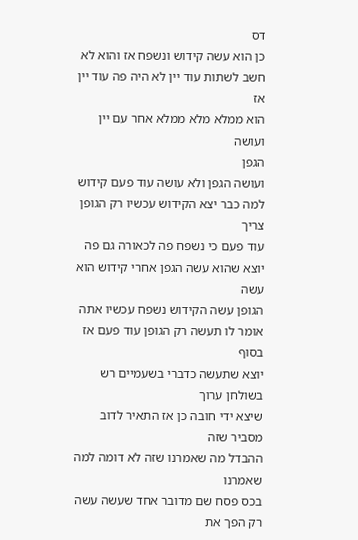דס
כן הוא עשה קידוש ונשפח אז והוא לא
חשב לשתות עוד יין לא היה פה עוד יין אז
הוא ממלא מלא ממלא אחר עם יין ועושה
הגפן
ועושה הגפן ולא עושה עוד פעם קידוש
למה כבר יצא הקידוש עכשיו רק הגופן צריך
עוד פעם כי נשפח פה לכאורה גם פה
יוצא שהוא עשה הגפן אחרי קידוש הוא עשה
הגופן עשה הקידוש נשפח עכשיו אתה
אומר לו תעשה רק הגופן עוד פעם אז בסוף
יוצא שתעשה כדברי בשעמיים רש בשולחן ערוך
שיצא ידי חובה כן אז התאיר לדוב מסביר שזה
ההבדל מה שאמרנו שזה לא דומה למה שאמרנו
בכס פסח שם מדובר אחד שעשה עשה רק הפך את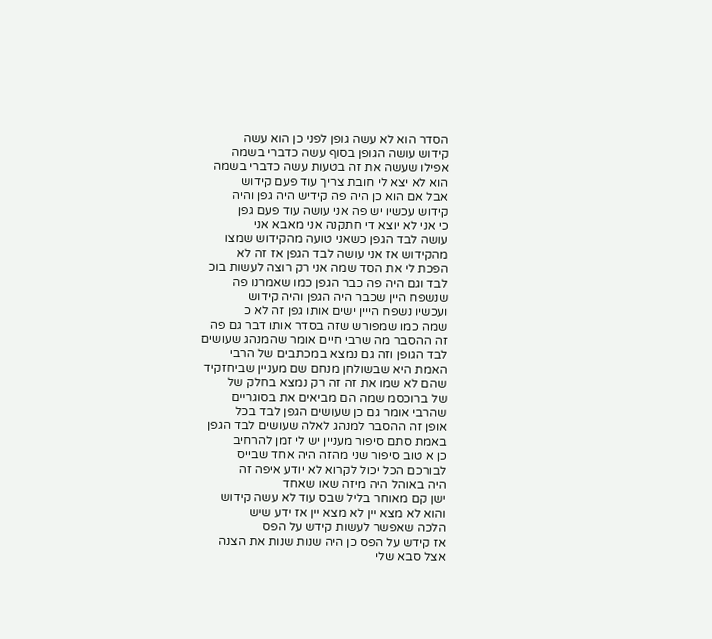הסדר הוא לא עשה גופן לפני כן הוא עשה
קידוש עושה הגופן בסוף עשה כדברי בשמה
אפילו שעשה את זה בטעות עשה כדברי בשמה
הוא לא יצא לי חובת צריך עוד פעם קידוש
אבל אם הוא כן היה פה קידיש היה גפן והיה
קידוש עכשיו יש פה אני עושה עוד פעם גפן
כי אני לא יוצא די חתקנה אני מאבא אני
עושה לבד הגפן כשאני טועה מהקידוש שמצו
מהקידוש אז אני עושה לבד הגפן אז זה לא
הפכת לי את הסד שמה אני רק רוצה לעשות בוכ
לבד וגם היה פה כבר הגפן כמו שאמרנו פה
שנשפח היין שכבר היה הגפן והיה קידוש
ועכשיו נשפח הייין ישים אותו גפן זה לא כ
שמה כמו שמפורש שזה בסדר אותו דבר גם פה
זה ההסבר מה שרבי חיים אומר שהמנהג שעושים
לבד הגופן וזה גם נמצא במכתבים של הרבי
האמת היא שבשולחן מנחם שם מעניין שביחזקיד
שהם לא שמו את זה זה רק נמצא בחלק של
של ברוכסמ שמה הם מביאים את בסוגריים
שהרבי אומר גם כן שעושים הגפן לבד בכל
אופן זה ההסבר למנהג לאלה שעושים לבד הגפן
באמת סתם סיפור מעניין יש לי זמן להרחיב
כן א טוב סיפור שני מהזה היה אחד שבייס
לבורכם הכל יכול לקרוא לא יודע איפה זה
היה באוהל היה מיזה שאו שאחד
ישן קם מאוחר בליל שבס עוד לא עשה קידוש
והוא לא מצא יין לא מצא יין אז ידע שיש
הלכה שאפשר לעשות קידש על הפס
אז קידש על הפס כן היה שנות שנות את הצנה
אצל סבא שלי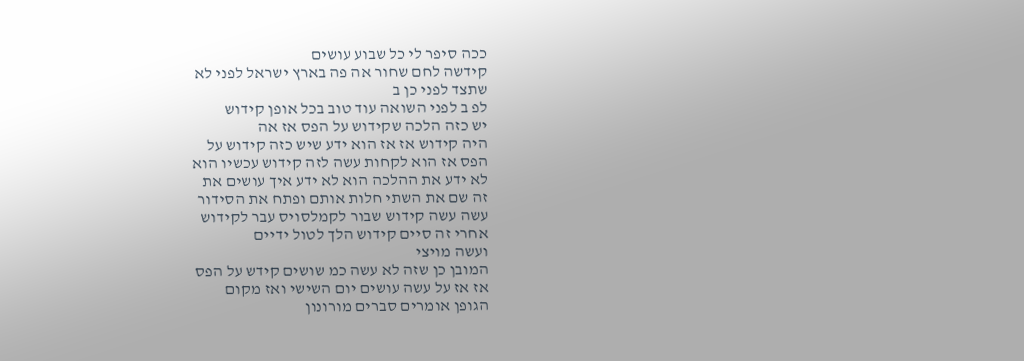ככה סיפר לי כל שבוע עושים
קידשה לחם שחור אה פה בארץ ישראל לפני לא
שתצד לפני כן ב
לפ ב לפני השואה עוד טוב בכל אופן קידוש
יש כזה הלכה שקידוש על הפס אז אה
היה קידוש אז אז הוא ידע שיש כזה קידוש על
הפס אז הוא לקחות עשה לזה קידוש עכשיו הוא
לא ידע את ההלכה הוא לא ידע איך עושים את
זה שם את השתי חלות אותם ופתח את הסידור
עשה עשה קידוש שבור לקמלסויס עבר לקידוש
אחרי זה סיים קידוש הלך לטול ידיים
ועשה מויצי
המובן כן שזה לא עשה כמ שושים קידש על הפס
אז אז על עשה עושים יום השישי ואז מקום
הגופן אומרים סברים מורונון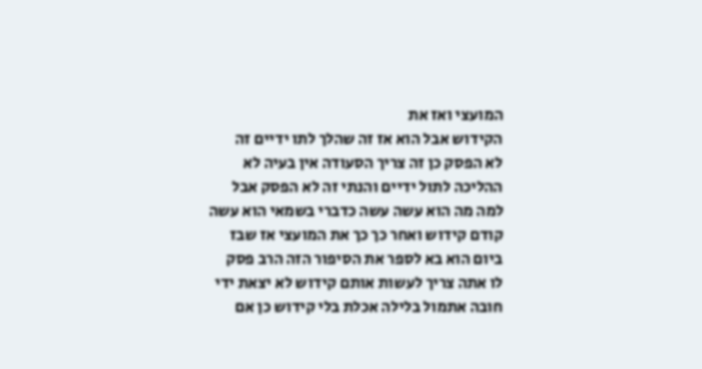המועצי ואז את
הקידוש אבל הוא אז זה שהלך לתו ידיים זה
לא הפסק כן זה צריך הסעודה אין בעיה לא
ההליכה לתול ידיים והנתי זה לא הפסק אבל
למה מה הוא עשה עשה כדברי בשמאי הוא עשה
קודם קידוש ואחר כך כך את המועצי אז שבז
ביום הוא בא לספר את הסיפור הזה הרב פסק
לו אתה צריך לעשות אותם קידוש לא יצאת ידי
חובה אתמול בלילה אכלת בלי קידוש כן אם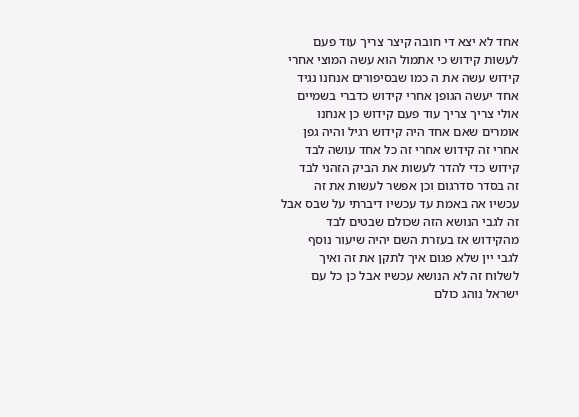אחד לא יצא די חובה קיצר צריך עוד פעם
לעשות קידוש כי אתמול הוא עשה המוצי אחרי
קידוש עשה את ה כמו שבסיפורים אנחנו נגיד
אחד יעשה הגופן אחרי קידוש כדברי בשמיים
אולי צריך צריך עוד פעם קידוש כן אנחנו
אומרים שאם אחד היה קידוש רגיל והיה גפן
אחרי זה קידוש אחרי זה כל אחד עושה לבד
קידוש כדי להדר לעשות את הביק הזהני לבד
זה בסדר סדרגום וכן אפשר לעשות את זה
עכשיו אה באמת עד עכשיו דיברתי על שבס אבל
זה לגבי הנושא הזה שכולם שבטים לבד
מהקידוש אז בעזרת השם יהיה שיעור נוסף
לגבי יין שלא פגום איך לתקן את זה ואיך
לשלוח זה לא הנושא עכשיו אבל כן כל עם
ישראל נוהג כולם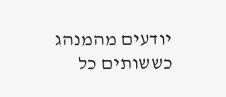יודעים מהמנהג כששותים כל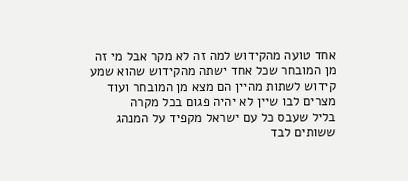אחד טועה מהקידוש למה זה לא מקר אבל מי זה
מן המובחר שכל אחד ישתה מהקידוש שהוא שמע
קידוש לשתות מהיין הם מצא מן המובחר ועוד
מצרים לבו שיין לא יהיה פגום בכל מקרה
בליל שעבס כל עם ישראל מקפיד על המנהג
ששותים לבד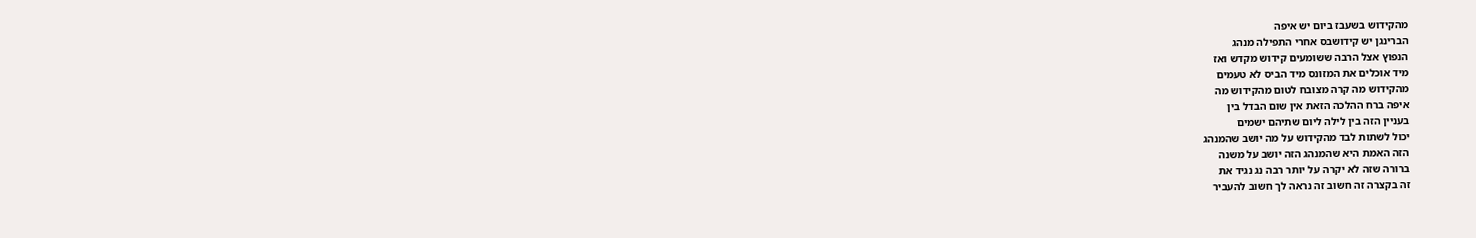מהקידוש בשעבז ביום יש איפה
הברינגן יש קידושבס אחרי התפילה מנהג
הנפוץ אצל הרבה ששומעים קידוש מקדש ואז
מיד אוכלים את המזונס מיד הביס לא טעמים
מהקידוש מה קרה מצובח לטום מהקידוש מה
איפה ברח ההלכה הזאת אין שום הבדל בין
בעניין הזה בין לילה ליום שתיהם ישמים
יכול לשתות לבד מהקידוש על מה יושב שהמנהג
הזה האמת היא שהמנהג הזה יושב על משנה
ברורה שזה לא יקרה על יותר רבה נג נגיד את
זה בקצרה זה חשוב זה נראה לך חשוב להעביר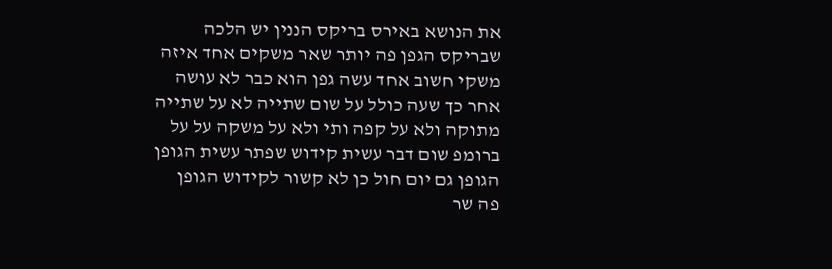את הנושא באירס בריקס הננין יש הלכה
שבריקס הגפן פה יותר שאר משקים אחד איזה
משקי חשוב אחד עשה גפן הוא כבר לא עושה
אחר כך שעה כולל על שום שתייה לא על שתייה
מתוקה ולא על קפה ותי ולא על משקה על על
ברומפ שום דבר עשית קידוש שפתר עשית הגופן
הגופן גם יום חול כן לא קשור לקידוש הגופן
פה שר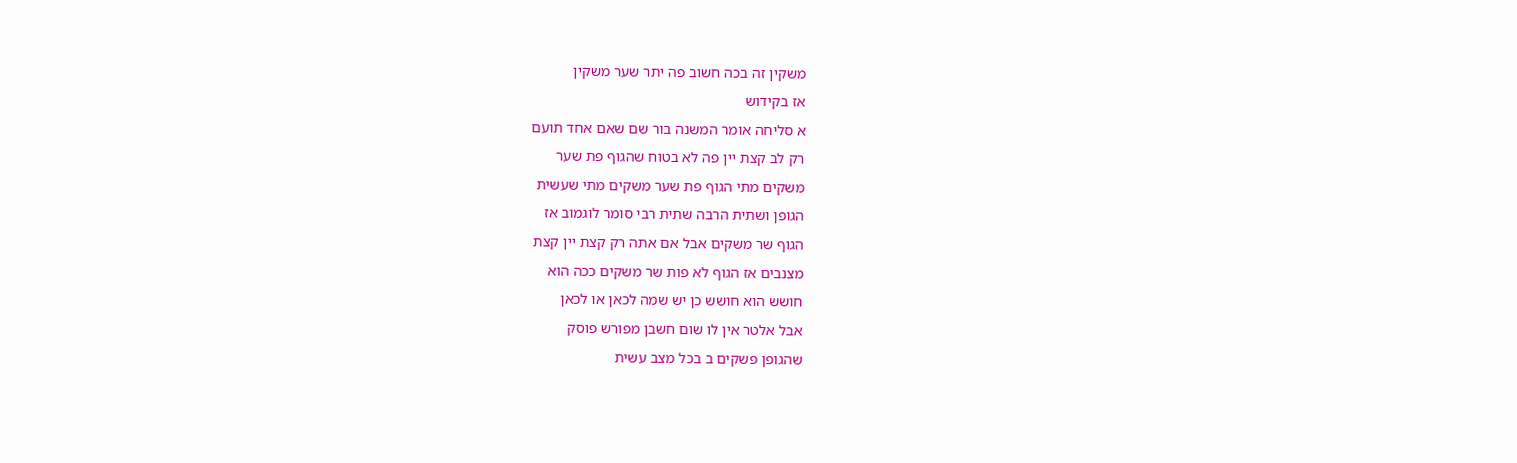משקין זה בכה חשוב פה יתר שער משקין
אז בקידוש
א סליחה אומר המשנה בור שם שאם אחד תועם
רק לב קצת יין פה לא בטוח שהגוף פת שער
משקים מתי הגוף פת שער משקים מתי שעשית
הגופן ושתית הרבה שתית רבי סומר לוגמוב אז
הגוף שר משקים אבל אם אתה רק קצת יין קצת
מצנבים אז הגוף לא פות שר משקים ככה הוא
חושש הוא חושש כן יש שמה לכאן או לכאן
אבל אלטר אין לו שום חשבן מפורש פוסק
שהגופן פשקים ב בכל מצב עשית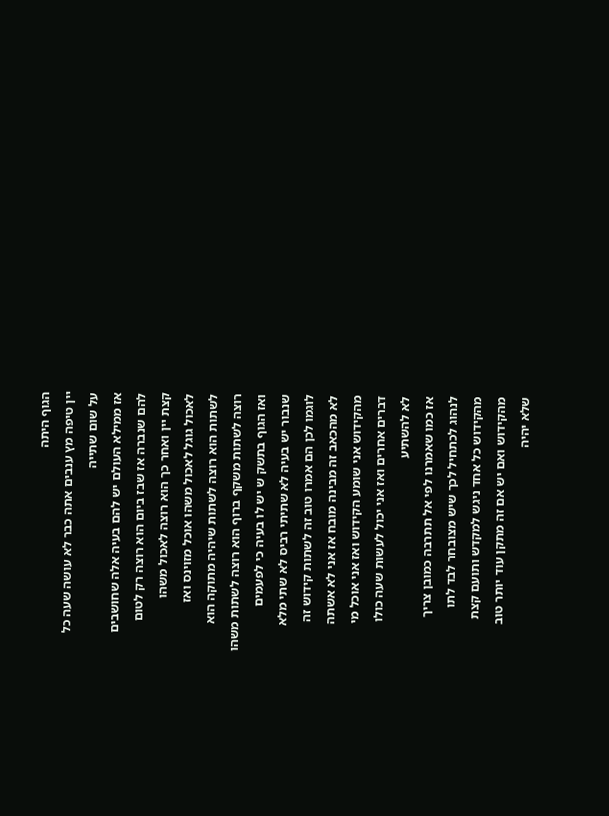הגוף היתה
יין טיפה מץ ענבים אתה כבר לא עושה שעה כל
על שום שתייה
אז ממילא העולם יש להם בעיה אלה שחושבים
להם שנברה אז שבז ביום הוא רוצה רק לטום
קצת יין ואחר כך הוא רוצה לאכול משהו
לאכול גוגל לאכול משהו אוכל מזוינס ואז
לשתות הוא רוצה לשתות שיהיה מתוקה הוא
רוצה לשתות משקף ברוף הוא רוצה לשתות משהו
ואז הגוף בתשק ש יש לו בעיה כי לפעמים
שנבור יש בעיה לא שתיתי רביס לא שתי מלא
לוגמו לכן הם אמרו טוב זה לשתות קידוש זה
לא מהכאב זה מבינה מובח אז אני לא אשתה
מהקידוש אני שומע הקידוש ואז אני אוכל מי
דברים אחרים ואז אני יכול לעשות שעה כולו
לא להשתיע
אז כמו שאמרנו לפי אל תתרבה כמובן צריך
לנהוג לכתחיל לכך שיש מצובחר לבד לתו
מהקידוש כל אחד ניגש למקדש ותועם קצת
מהקידוש ואם יש אם זה מתקן עוד יותר טוב
שלא יהיה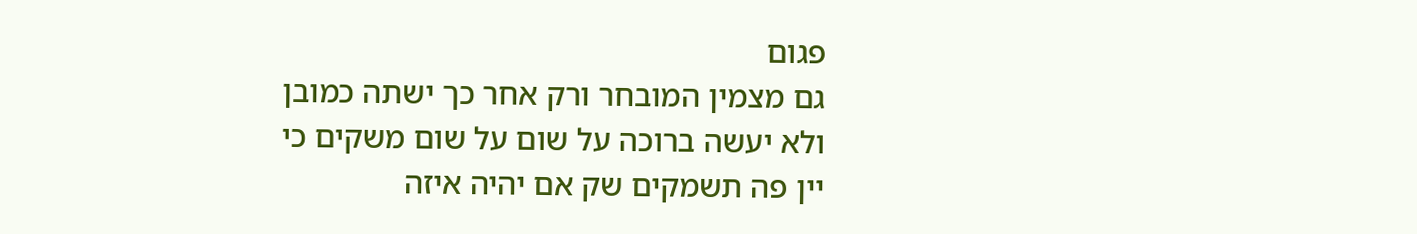פגום
גם מצמין המובחר ורק אחר כך ישתה כמובן
ולא יעשה ברוכה על שום על שום משקים כי
יין פה תשמקים שק אם יהיה איזה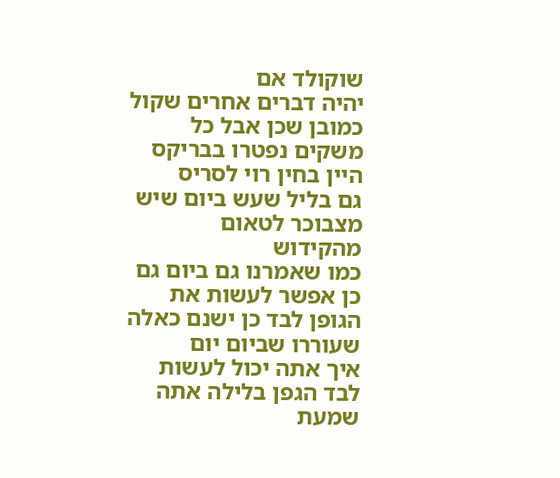שוקולד אם
יהיה דברים אחרים שקול כמובן שכן אבל כל
משקים נפטרו בבריקס היין בחין רוי לסריס
גם בליל שעש ביום שיש מצבוכר לטאום
מהקידוש
כמו שאמרנו גם ביום גם כן אפשר לעשות את
הגופן לבד כן ישנם כאלה שעוררו שביום יום
איך אתה יכול לעשות לבד הגפן בלילה אתה
שמעת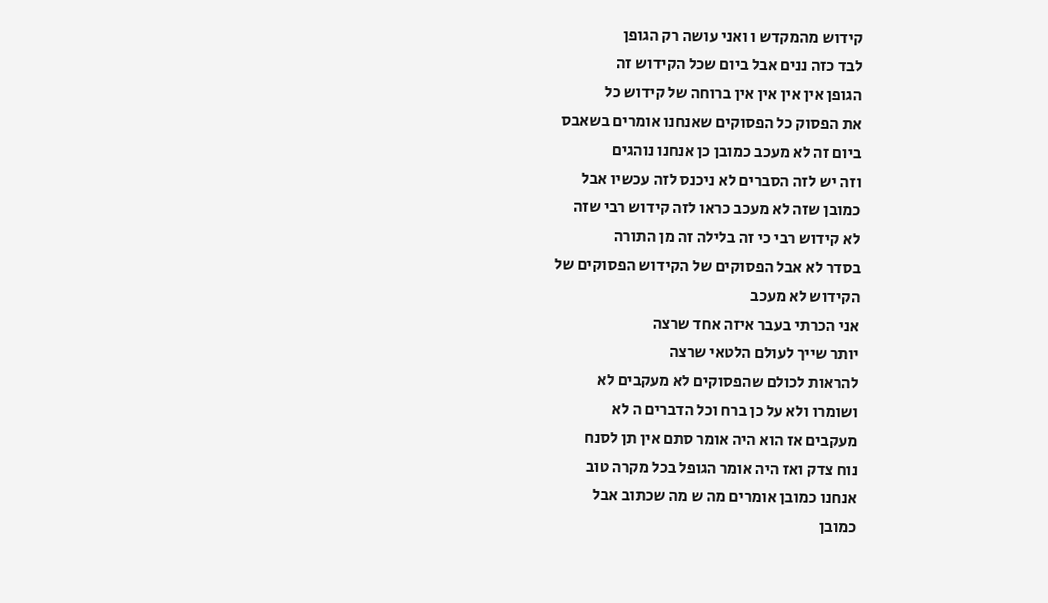קידוש מהמקדש ו ואני עושה רק הגופן
לבד כזה ננים אבל ביום שכל הקידוש זה
הגופן אין אין אין אין ברוחה של קידוש כל
את הפסוק כל הפסוקים שאנחנו אומרים בשאבס
ביום זה לא מעכב כמובן כן אנחנו נוהגים
וזה יש לזה הסברים לא ניכנס לזה עכשיו אבל
כמובן שזה לא מעכב כראו לזה קידוש רבי שזה
לא קידוש רבי כי זה בלילה זה מן התורה
בסדר לא אבל הפסוקים של הקידוש הפסוקים של
הקידוש לא מעכב
אני הכרתי בעבר איזה אחד שרצה
יותר שייך לעולם הלטאי שרצה
להראות לכולם שהפסוקים לא מעקבים לא
ושומרו ולא על כן ברח וכל הדברים ה לא
מעקבים אז הוא היה אומר סתם אין תן לסנח
נוח צדק ואז היה אומר הגופל בכל מקרה טוב
אנחנו כמובן אומרים מה ש מה שכתוב אבל
כמובן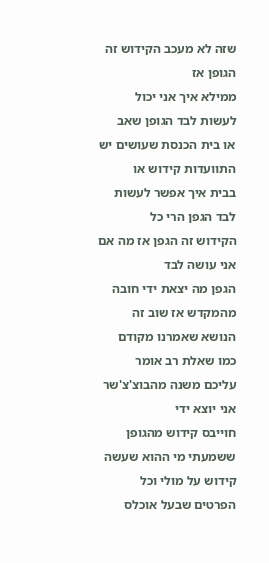שזה לא מעכב הקידוש זה הגופן אז
ממילא איך אני יכול לעשות לבד הגופן שאב
או בית הכנסת שעושים יש התוועדות קידוש או
בבית איך אפשר לעשות לבד הגפן הרי כל
הקידוש זה הגפן אז מה אם אני עושה לבד
הגפן מה יצאת ידי חובה מהמקדש אז שוב זה
הנושא שאמרנו מקודם כמו שאלת רב אומר
עליכם משנה מהבוצ'צ'שר אני יוצא ידי
חוייבס קידוש מהגופן ששמעתי מי ההוא שעשה
קידוש על מולי וכל הפרטים שבעל אוכלס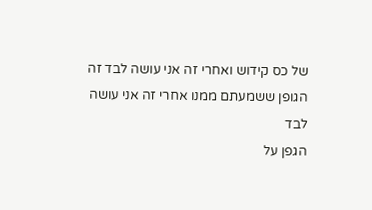של כס קידוש ואחרי זה אני עושה לבד זה
הגופן ששמעתם ממנו אחרי זה אני עושה לבד
הגפן על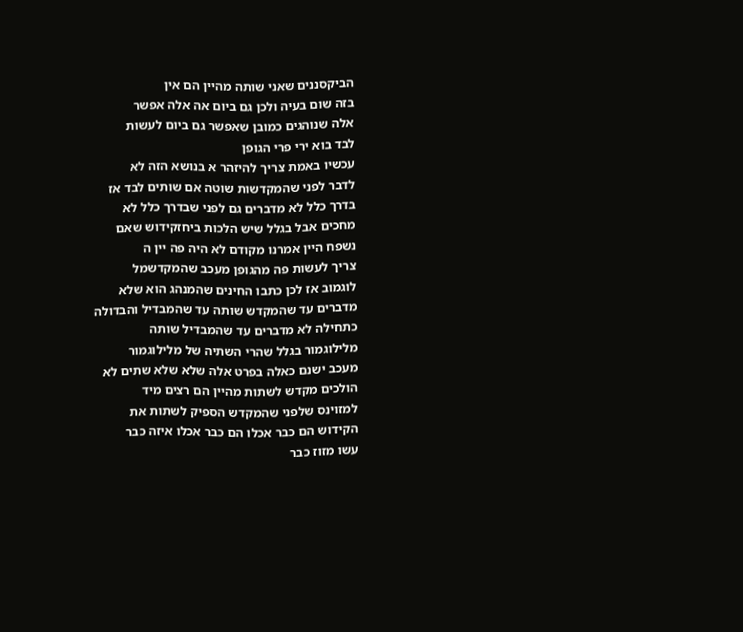הביקסננים שאני שותה מהיין הם אין
בזה שום בעיה ולכן גם ביום אה אלה אפשר
אלה שנוהגים כמובן שאפשר גם ביום לעשות
לבד בוא ירי פרי הגופן
עכשיו באמת צריך להיזהר א בנושא הזה לא
לדבר לפני שהמקדשות שוטה אם שותים לבד אז
בדרך כלל לא מדברים גם לפני שבדרך כלל לא
מחכים אבל בגלל שיש הלכות ביחזקידוש שאם
נשפח היין אמרנו מקודם לא היה פה יין ה
צריך לעשות פה מהגופן מעכב שהמקדשמל
לוגמוב אז לכן כתבו החינים שהמנהג הוא שלא
מדברים עד שהמקדש שותה עד שהמבדיל והבדולה
כתחילה לא מדברים עד שהמבדיל שותה
מלילוגמור בגלל שהרי השתיה של מלילוגמור
מעכב ישנם כאלה בפרט אלה שלא שלא שתים לא
הולכים מקדש לשתות מהיין הם רצים מיד
למזוינס שלפני שהמקדש הספיק לשתות את
הקידוש הם כבר אכלו הם כבר אכלו איזה כבר
עשו מזוז כבר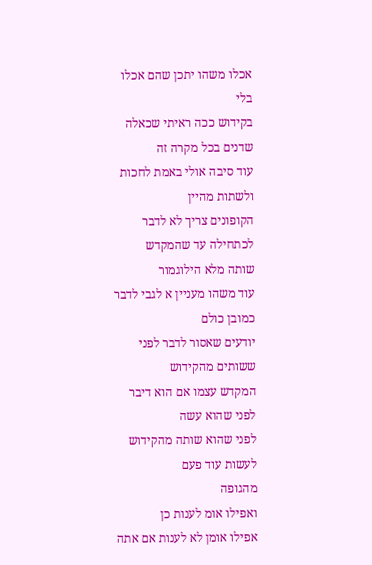אכלו משהו יתכן שהם אכלו בלי
בקידוש ככה ראיתי שכאלה שדנים בכל מקרה זה
עוד סיבה אולי באמת לחכות ולשתות מהיין
הקופונים צריך לא לדבר לכתחילה עד שהמקדש
שותה מלא הילוגמור
עוד משהו מעניין א לגבי לדבר כמובן כולם
יודעים שאסור לדבר לפני ששותים מהקידוש
המקדש עצמו אם הוא דיבר לפני שהוא עשה
לפני שהוא שותה מהקידוש לעשות עוד פעם
מהגופה
ואפילו אומ לענות כן
אפילו אומן לא לענות אם אתה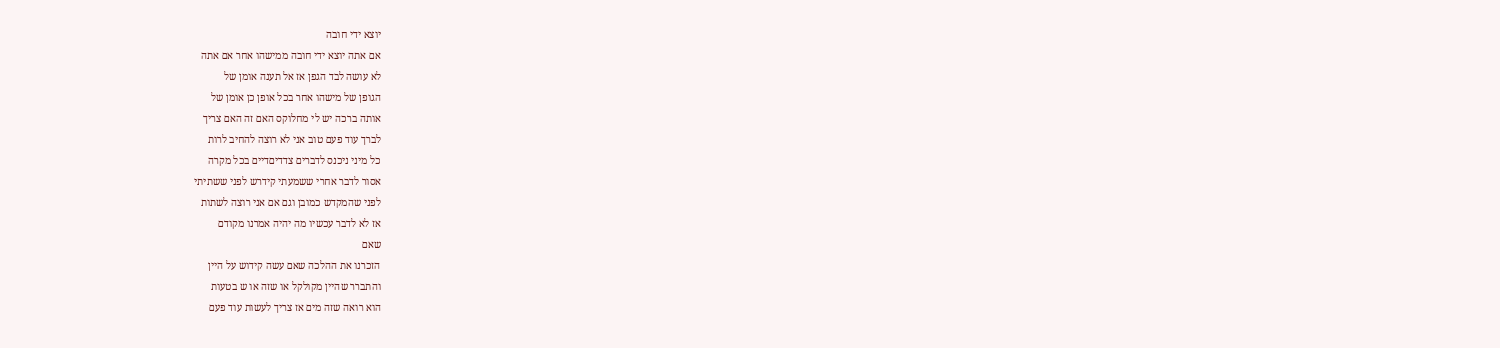יוצא ידי חובה
אם אתה יוצא ידי חובה ממישהו אחר אם אתה
לא עושה לבד הגפן אז אל תענה אומן של
הגופן של מישהו אחר בכל אופן כן אומן של
אותה ברכה יש לי מחלוקס האם זה האם צריך
לברך עוד פעם טוב אני לא רוצה להחיב לרות
כל מיני ניכנס לדברים צדדיםדיים בכל מקרה
אסור לדבר אחרי ששמעתי קידרש לפני ששתיתי
לפני שהמקדש כמובן וגם אם אני רוצה לשתות
אז לא לדבר עכשיו מה יהיה אמרנו מקודם
שאם
הזכרנו את ההלכה שאם עשה קידוש על היין
והתברר שהיין מקולקל או שזה או ש בטעות
הוא רואה שזה מים אז צריך לעשות עוד פעם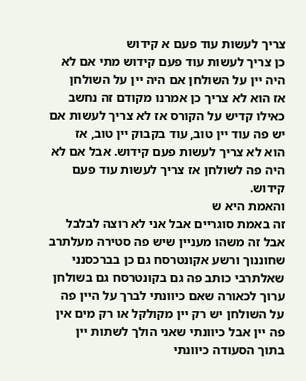צריך לעשות עוד פעם א קידוש
כן צריך לעשות עוד פעם קידוש מתי אם לא
היה יין על השולחן אם היה יין על השולחן
אז הוא לא צריך כן אמרנו מקודם זה נחשב
כאילו קדיש על הקורס אז לא צריך לעשות אם
יש פה עוד יין טוב, עוד בקבוק יין טוב, אז
הוא לא צריך לעשות פעם קידוש. אבל אם לא
היה פה לשולחן אז צריך לעשות עוד פעם
קידוש.
והאמת היא ש
זה באמת סוגריים אבל אני לא רוצה לבלבל
אבל זה משהו מעניין שיש פה סטירה מעלתרב
שחוננוך ורשע אקונטרסח גם כן בברכסנני
שאלתרבי כותב פה גם בקונטרסח גם בשולחן
ערוך לכאורה שאם כיוונתי לברך על היין פה
על השולחן יש רק יין מקולקל או רק מים אין
פה יין אבל כיוונתי שאני הולך לשתות יין
בתוך הסעודה כיוונתי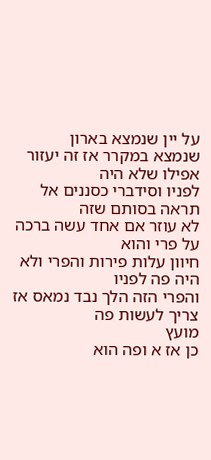על יין שנמצא בארון
שנמצא במקרר אז זה יעזור אפילו שלא היה
לפניו וסידברי כסננים אל תראה בסותם שזה
לא עוזר אם אחד עשה ברכה על פרי והוא
חיוון עלות פירות והפרי ולא היה פה לפניו
והפרי הזה הלך נבד נמאס אז צריך לעשות פה
מועץ
כן אז א ופה הוא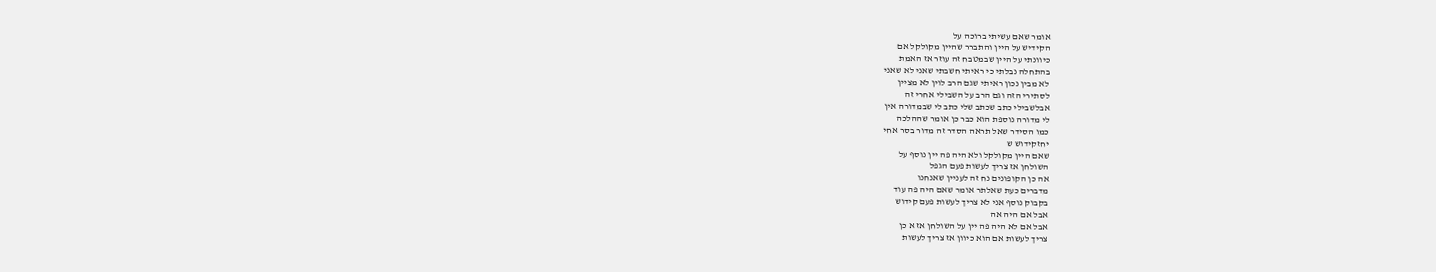אומר שאם עשיתי ברוכה על
הקידיש על היין והתברר שהיין מקולקל אם
כיוונתי על היין שבמטבח זה עוזר אז האמת
בהתחלה נבלתי כי ראיתי חשבתי שאני לא שאני
לא מבין נכון ראיתי שגם הרב לוין לא מציין
לסתירי הזה וגם הרב על השבילי אחרי זה
אבלשבילי כתב שכתב שלי כתב לי שבמדורה אין
לי מדורה נוספת הוא כבר כן אומר שההלכה
כמו הסידר שאל תראה הסדר זה מדור בסר אחי
יחזקידוש ש
שאם היין מקולקל ולא היה פה יין נוסף על
השולחן אז צריך לעשות פעם הגפל
אה כן הקופונים נח זה לעניין שאנחנו
מדברים כעת שאלתר אומר שאם היה פה עוד
בקבוק נוסף אני לא צריך לעשות פעם קידוש
אבל אם היה אה
אבל אם לא היה פה יין על השולחן אז א כן
צריך לעשות אם הוא כיוון אז צריך לעשות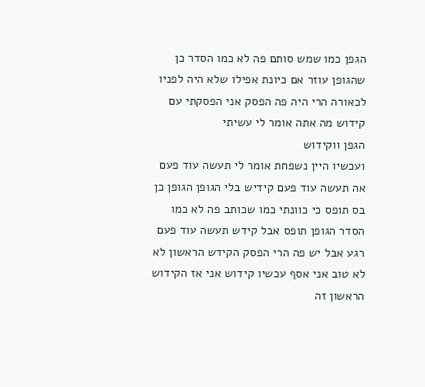הגפן כמו שמש סותם פה לא כמו הסדר כן
שהגופן עוזר אם כיונת אפילו שלא היה לפניו
לכאורה הרי היה פה הפסק אני הפסקתי עם
קידוש מה אתה אומר לי עשיתי
הגפן ווקידוש
ועכשיו היין נשפחת אומר לי תעשה עוד פעם
אה תעשה עוד פעם קידיש בלי הגופן הגופן כן
בס תופס כי כוונתי כמו שכותב פה לא כמו
הסדר הגופן תופס אבל קידש תעשה עוד פעם
רגע אבל יש פה הרי הפסק הקידש הראשון לא
לא טוב אני אסף עכשיו קידוש אני אז הקידוש
הראשון זה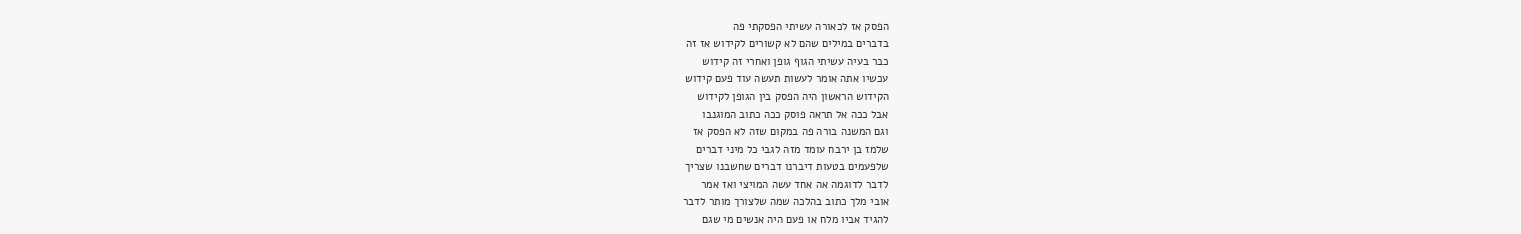הפסק אז לכאורה עשיתי הפסקתי פה
בדברים במילים שהם לא קשורים לקידוש אז זה
כבר בעיה עשיתי הגוף גופן ואחרי זה קידוש
עכשיו אתה אומר לעשות תעשה עוד פעם קידוש
הקידוש הראשון היה הפסק בין הגופן לקידוש
אבל ככה אל תראה פוסק ככה כתוב המוגנבו
וגם המשנה בורה פה במקום שזה לא הפסק אז
שלמז בן ירבח עומד מזה לגבי כל מיני דברים
שלפעמים בטעות דיברנו דברים שחשבנו שצריך
לדבר לדוגמה אה אחד עשה המויצי ואז אמר
אובי מלך כתוב בהלכה שמה שלצורך מותר לדבר
להגיד אביו מלח או פעם היה אנשים מי שגם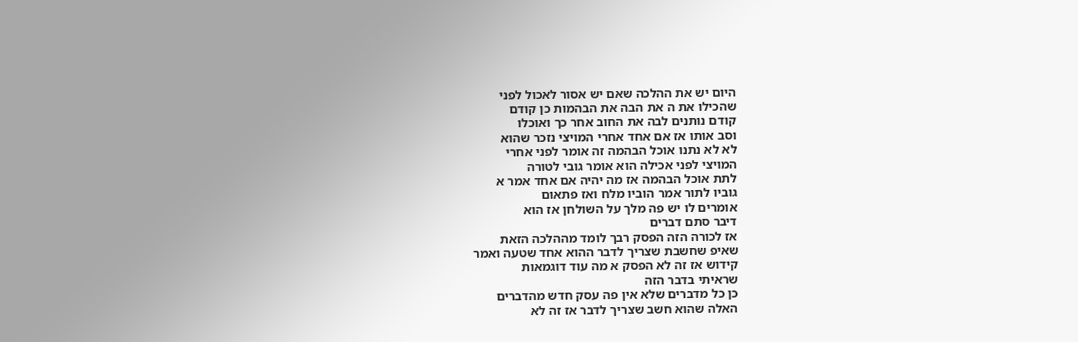היום יש את ההלכה שאם יש אסור לאכול לפני
שהכילו את ה את הבה את הבהמות כן קודם
קודם נותנים לבה את החוב אחר כך ואוכלו
וסב אותו אז אם אחד אחרי המויצי נזכר שהוא
לא לא נתנו אוכל הבהמה זה אומר לפני אחרי
המויצי לפני אכילה הוא אומר גובי לטורה
לתת אוכל הבהמה אז מה יהיה אם אחד אמר א
גוביו לתור אמר הוביו מלח ואז פתאום
אומרים לו יש פה מלך על השולחן אז הוא
דיבר סתם דברים
אז לכורה הזה הפסק רבך לומד מההלכה הזאת
שאיפ שחשבת שצריך לדבר ההוא אחד שטעה ואמר
קידוש אז זה לא הפסק א מה עוד דוגמאות
שראיתי בדבר הזה
כן כל מדברים שלא אין פה עסק חדש מהדברים
האלה שהוא חשב שצריך לדבר אז זה לא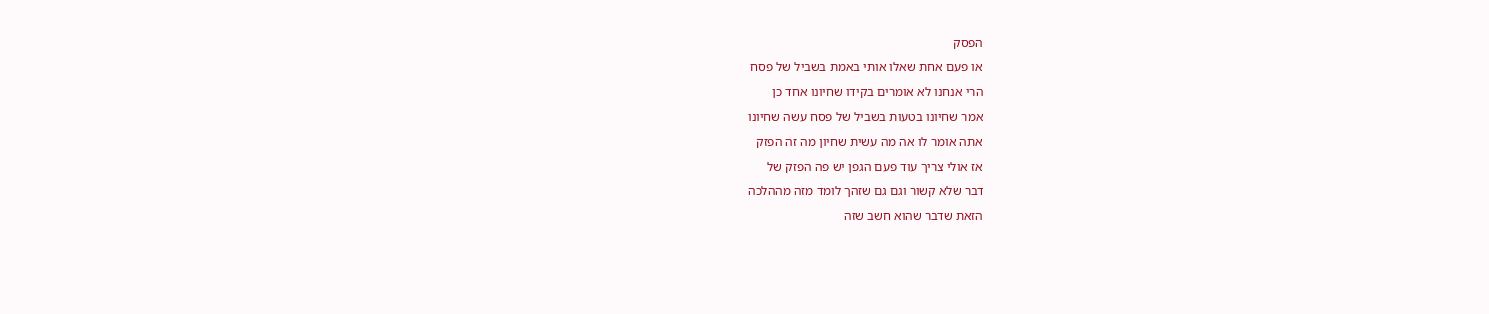הפסק
או פעם אחת שאלו אותי באמת בשביל של פסח
הרי אנחנו לא אומרים בקידו שחיונו אחד כן
אמר שחיונו בטעות בשביל של פסח עשה שחיונו
אתה אומר לו אה מה עשית שחיון מה זה הפזק
אז אולי צריך עוד פעם הגפן יש פה הפזק של
דבר שלא קשור וגם גם שזהך לומד מזה מההלכה
הזאת שדבר שהוא חשב שזה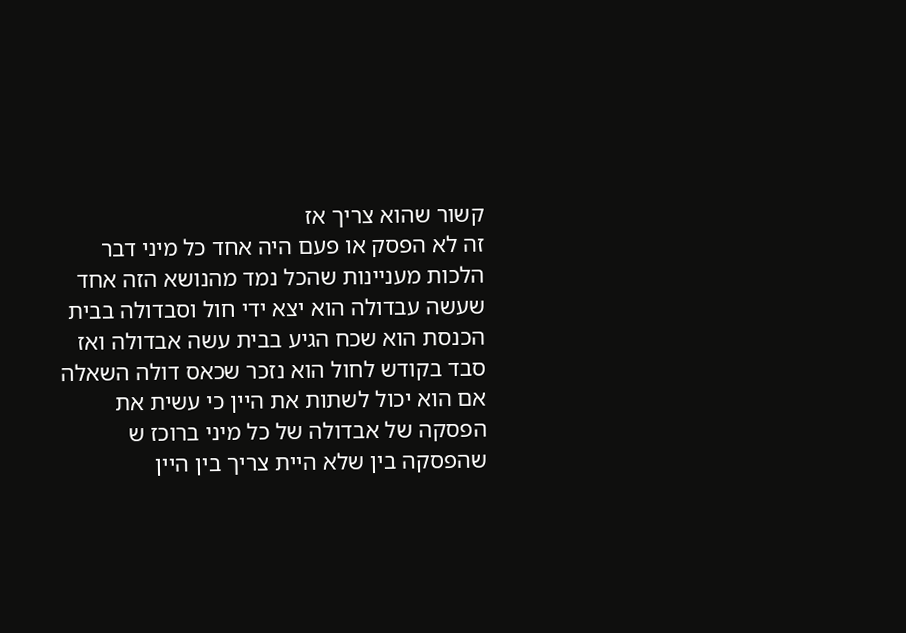קשור שהוא צריך אז
זה לא הפסק או פעם היה אחד כל מיני דבר
הלכות מעניינות שהכל נמד מהנושא הזה אחד
שעשה עבדולה הוא יצא ידי חול וסבדולה בבית
הכנסת הוא שכח הגיע בבית עשה אבדולה ואז
סבד בקודש לחול הוא נזכר שכאס דולה השאלה
אם הוא יכול לשתות את היין כי עשית את
הפסקה של אבדולה של כל מיני ברוכז ש
שהפסקה בין שלא היית צריך בין היין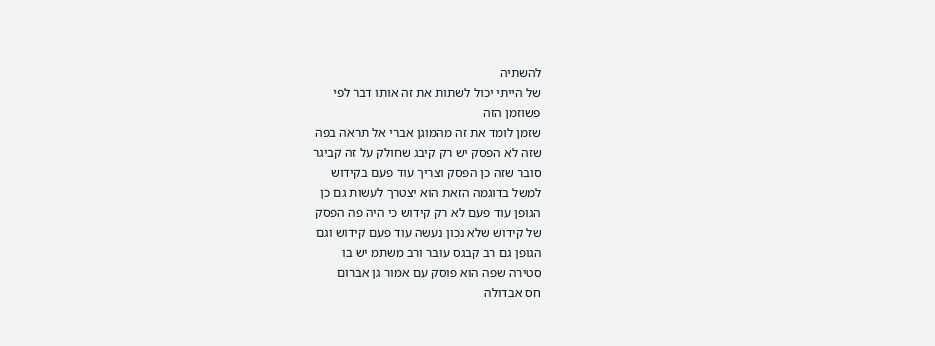להשתיה
של הייתי יכול לשתות את זה אותו דבר לפי
פשוזמן הזה
שזמן לומד את זה מהמוגן אברי אל תראה בפה
שזה לא הפסק יש רק קיבג שחולק על זה קביגר
סובר שזה כן הפסק וצריך עוד פעם בקידוש
למשל בדוגמה הזאת הוא יצטרך לעשות גם כן
הגופן עוד פעם לא רק קידוש כי היה פה הפסק
של קידוש שלא נכון נעשה עוד פעם קידוש וגם
הגופן גם רב קבגס עובר ורב משתמ יש בו
סטירה שפה הוא פוסק עם אמור גן אברום
חס אבדולה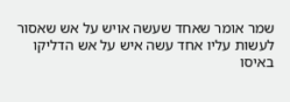שמר אומר שאחד שעשה אויש על אש שאסור
לעשות עליו אחד עשה איש על אש הדליקו
באיסו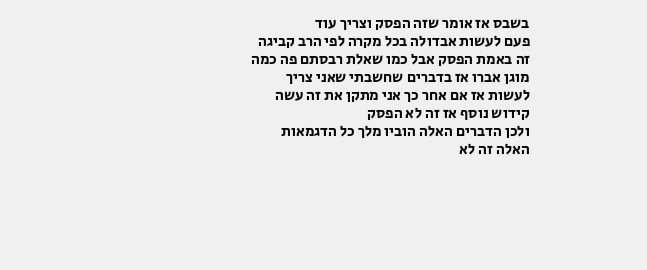בשבס אז אומר שזה הפסק וצריך עוד
פעם לעשות אבדולה בכל מקרה לפי הרב קביגה
זה באמת הפסק אבל כמו שאלת רבסתם פה כמה
מוגן אברו אז בדברים שחשבתי שאני צריך
לעשות אז אם אחר כך אני מתקן את זה עשה
קידוש נוסף אז זה לא הפסק
ולכן הדברים האלה הוביו מלך כל הדגמאות
האלה זה לא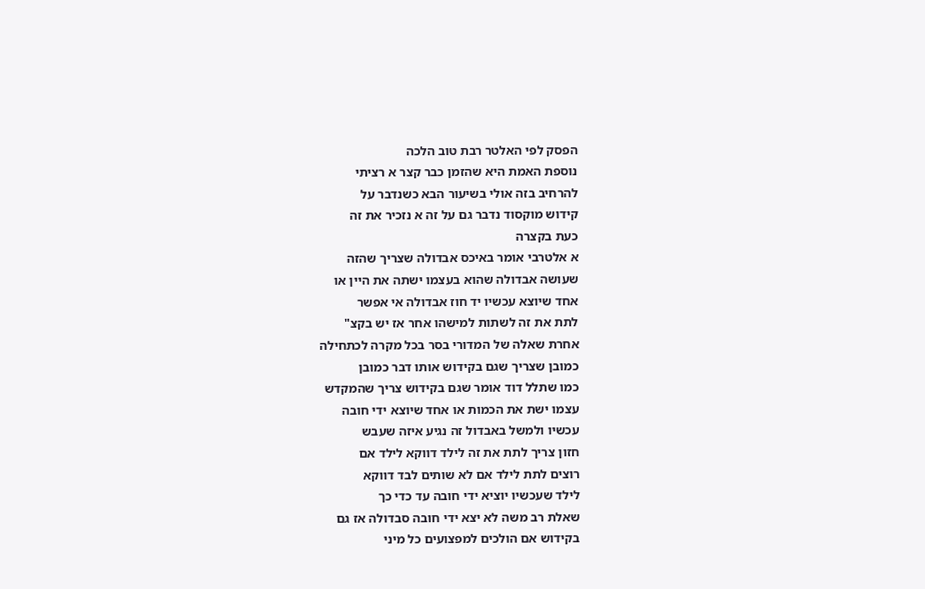הפסק לפי האלטר רבת טוב הלכה
נוספת האמת היא שהזמן כבר קצר א רציתי
להרחיב בזה אולי בשיעור הבא כשנדבר על
קידוש מוקסוד נדבר גם על זה א נזכיר את זה
כעת בקצרה
א אלטרבי אומר באיכס אבדולה שצריך שהזה
שעושה אבדולה שהוא בעצמו ישתה את היין או
אחד שיוצא עכשיו יד חוז אבדולה אי אפשר
לתת את זה לשתות למישהו אחר אז יש בקצ"
אחרת שאלה של המדורי בסר בכל מקרה לכתחילה
כמובן שצריך שגם בקידוש אותו דבר כמובן
כמו שתלל דוד אומר שגם בקידוש צריך שהמקדש
עצמו ישת את הכמות או אחד שיוצא ידי חובה
עכשיו ולמשל באבדול זה נגיע איזה שעבש
חזון צריך לתת את זה לילד דווקא לילד אם
רוצים לתת לילד אם לא שותים לבד דווקא
לילד שעכשיו יוציא ידי חובה עד כדי כך
שאלת רב משה לא יצא ידי חובה סבדולה אז גם
בקידוש אם הולכים למפצועים כל מיני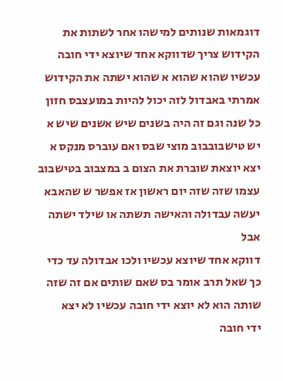דוגמאות שנותים למישהו אחר לשתות את
הקידוש צריך שדווקא אחד שיוצא ידי חובה
עכשיו שהוא שהוא א שהוא ישתה את הקידוש
אמרתי באבדול לזה יכול להיות במועצבס חזון
כל שנה וגם זה היה בשנים שיש אשנים שיש א
יש טישבובבוב מוצי שבס ואם עוברס מנקס א
יצא יוצאת שוברת את הצום ב במצבוב בטישבוב
עצמו שזה שזה יום ראשון אז אפשר ש שהאבא
יעשה עבדולה והאישה תשתה או שילד ישתה אבל
דווקא אחד שיוצא עכשיו ולכו אבדולה עד כדי
כך שאל תרב אומר בס שאם שותים אם זה שזה
שותה הוא לא יוצא ידי חובה עכשיו לא יצא
ידי חובה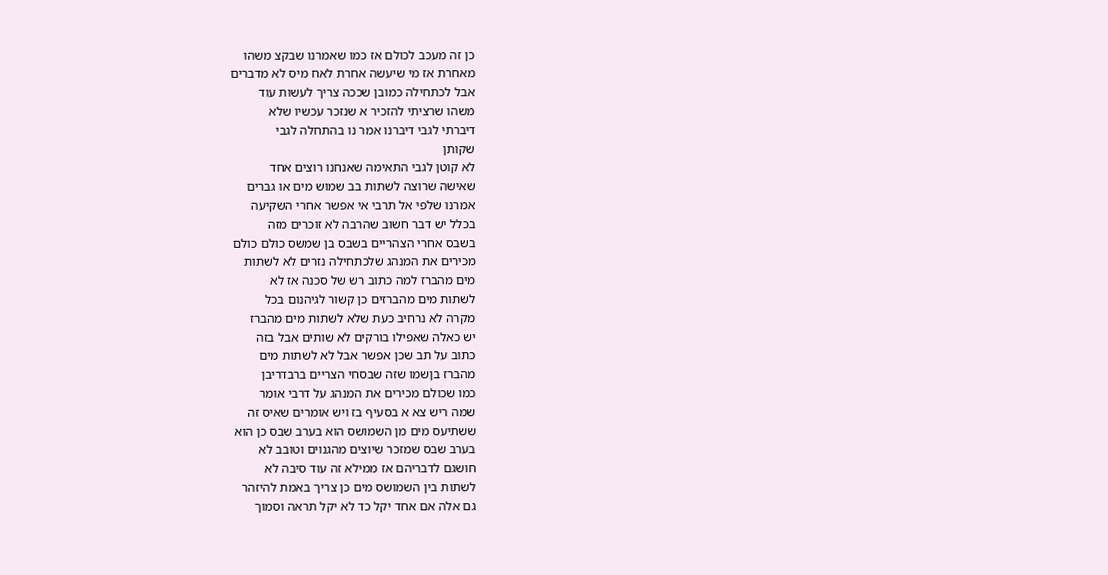כן זה מעכב לכולם אז כמו שאמרנו שבקצ משהו
מאחרת אז מי שיעשה אחרת לאח מיס לא מדברים
אבל לכתחילה כמובן שככה צריך לעשות עוד
משהו שרציתי להזכיר א שנזכר עכשיו שלא
דיברתי לגבי דיברנו אמר נו בהתחלה לגבי
שקותן
לא קוטן לגבי התאימה שאנחנו רוצים אחד
שאישה שרוצה לשתות בב שמוש מים או גברים
אמרנו שלפי אל תרבי אי אפשר אחרי השקיעה
בכלל יש דבר חשוב שהרבה לא זוכרים מזה
בשבס אחרי הצהריים בשבס בן שמשס כולם כולם
מכירים את המנהג שלכתחילה נזרים לא לשתות
מים מהברז למה כתוב רש של סכנה אז לא
לשתות מים מהברזים כן קשור לגיהנום בכל
מקרה לא נרחיב כעת שלא לשתות מים מהברז
יש כאלה שאפילו בורקים לא שותים אבל בזה
כתוב על תב שכן אפשר אבל לא לשתות מים
מהברז בןשמו שזה שבסחי הצריים ברבדריבן
כמו שכולם מכירים את המנהג על דרבי אומר
שמה ריש צא א בסעיף בז ויש אומרים שאיס זה
ששתיעס מים מן השמושס הוא בערב שבס כן הוא
בערב שבס שמזכר שיוצים מהגנוים וטובב לא
חושגם לדבריהם אז ממילא זה עוד סיבה לא
לשתות בין השמושס מים כן צריך באמת להיזהר
גם אלה אם אחד יקל כד לא יקל תראה וסמוך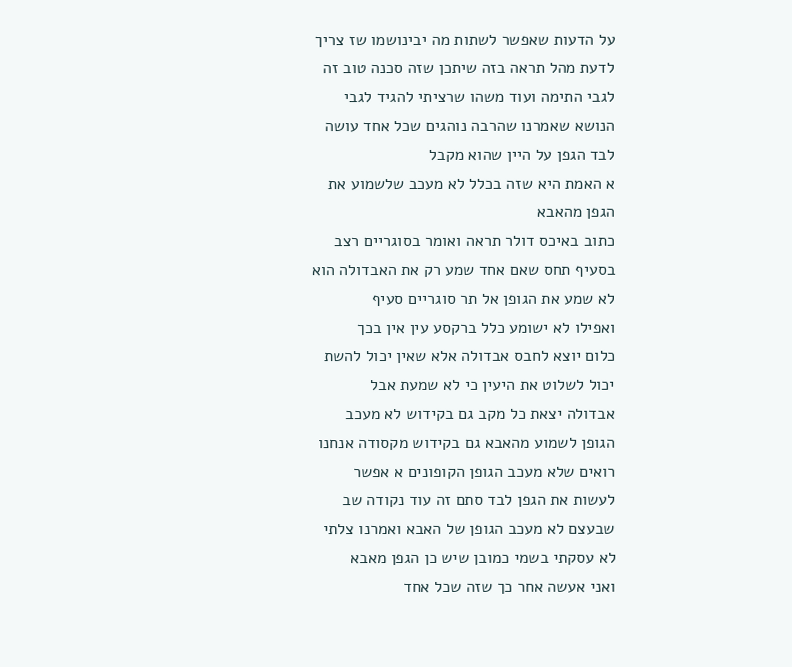על הדעות שאפשר לשתות מה יבינושמו שז צריך
לדעת מהל תראה בזה שיתכן שזה סכנה טוב זה
לגבי התימה ועוד משהו שרציתי להגיד לגבי
הנושא שאמרנו שהרבה נוהגים שכל אחד עושה
לבד הגפן על היין שהוא מקבל
א האמת היא שזה בכלל לא מעכב שלשמוע את
הגפן מהאבא
כתוב באיכס דולר תראה ואומר בסוגריים רצב
בסעיף תחס שאם אחד שמע רק את האבדולה הוא
לא שמע את הגופן אל תר סוגריים סעיף
ואפילו לא ישומע כלל ברקסע עין אין בכך
כלום יוצא לחבס אבדולה אלא שאין יכול להשת
יכול לשלוט את היעין כי לא שמעת אבל
אבדולה יצאת כל מקב גם בקידוש לא מעכב
הגופן לשמוע מהאבא גם בקידוש מקסודה אנחנו
רואים שלא מעכב הגופן הקופונים א אפשר
לעשות את הגפן לבד סתם זה עוד נקודה שב
שבעצם לא מעכב הגופן של האבא ואמרנו צלתי
לא עסקתי בשמי כמובן שיש כן הגפן מאבא
ואני אעשה אחר כך שזה שכל אחד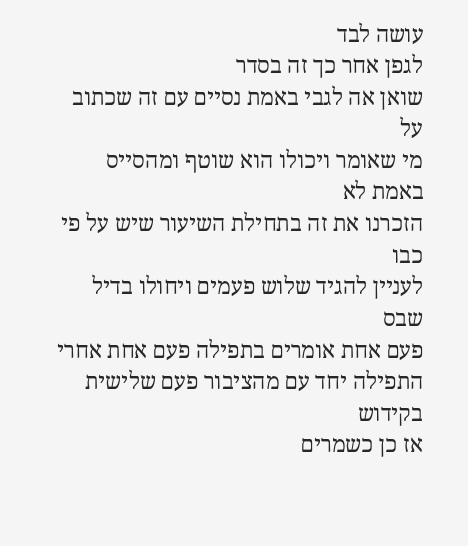עושה לבד
לגפן אחר כך זה בסדר
שואן אה לגבי באמת נסיים עם זה שכתוב על
מי שאומר ויכולו הוא שוטף ומהסייס באמת לא
הזכרנו את זה בתחילת השיעור שיש על פי כבו
לעניין להגיד שלוש פעמים ויחולו בדיל שבס
פעם אחת אומרים בתפילה פעם אחת אחרי
התפילה יחד עם מהציבור פעם שלישית בקידוש
אז כן כשמרים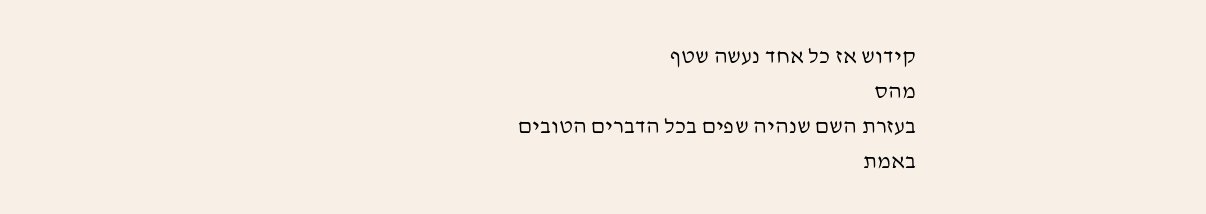קידוש אז כל אחד נעשה שטף
מהס
בעזרת השם שנהיה שפים בכל הדברים הטובים
באמת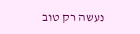נעשה רק טוב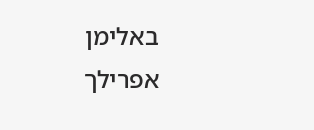באלימן אפרילך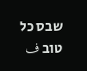שבס כל
טוב ف